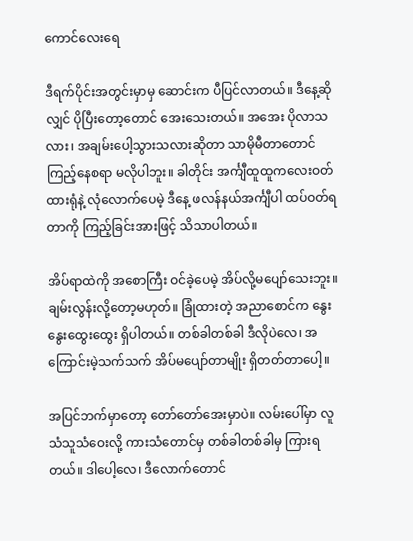ကောင်လေးရေ

ဒီရက်ပိုင်းအတွင်းမှာမှ ဆောင်းက ပီပြင်လာတယ်။ ဒီနေ့ဆိုလျှင် ပိုပြီးတော့တောင် အေးသေးတယ်။ အအေး ပိုလာသလား၊ အချမ်းပေါ့သွားသလားဆိုတာ သာမိုမီတာတောင် ကြည့်နေစရာ မလိုပါဘူး။ ခါတိုင်း အင်္ကျီထူထူကလေးဝတ်ထားရုံနဲ့ လုံလောက်ပေမဲ့ ဒီနေ့ ဖလန်နယ်အင်္ကျီပါ ထပ်ဝတ်ရတာကို ကြည့်ခြင်းအားဖြင့် သိသာပါတယ်။

အိပ်ရာထဲကို အစောကြီး ဝင်ခဲ့ပေမဲ့ အိပ်လို့မပျော်သေးဘူး။ ချမ်းလွန်းလို့တော့မဟုတ်။ ခြုံထားတဲ့ အညာစောင်က နွေးနွေးထွေးထွေး ရှိပါတယ်။ တစ်ခါတစ်ခါ ဒီလိုပဲလေ၊ အကြောင်းမဲ့သက်သက် အိပ်မပျော်တာမျိုး ရှိတတ်တာပေါ့။

အပြင်ဘက်မှာတော့ တော်တော်အေးမှာပဲ။ လမ်းပေါ်မှာ လူသံသူသံဝေးလို့ ကားသံတောင်မှ တစ်ခါတစ်ခါမှ ကြားရတယ်။ ဒါပေါ့လေ၊ ဒီလောက်တောင်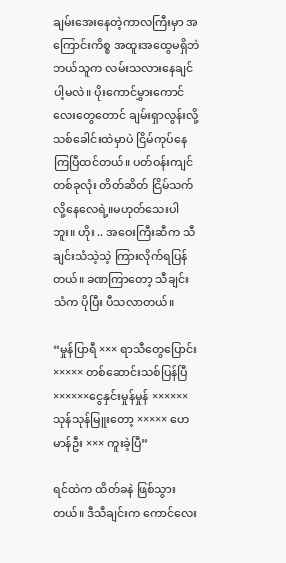ချမ်းအေးနေတဲ့ကာလကြီးမှာ အကြောင်းကိစ္စ အထူးအထွေမရှိဘဲ ဘယ်သူက လမ်းသလားနေချင်ပါ့မလဲ။ ပိုးကောင်မွှားကောင်လေးတွေတောင် ချမ်းရှာလွန်းလို့ သစ်ခေါင်းထဲမှာပဲ ငြိမ်ကုပ်နေကြပြီထင်တယ်။ ပတ်ဝန်းကျင်တစ်ခုလုံး တိတ်ဆိတ် ငြိမ်သက်လို့နေလေရဲ့။မဟုတ်သေးပါဘူး။ ဟိုး .. အဝေးကြီးဆီက သီချင်းသံသဲ့သဲ့ ကြားလိုက်ရပြန်တယ်။ ခဏကြာတော့ သီချင်းသံက ပိုပြီး ပီသလာတယ်။

“မှုန်ပြာရီ ××× ရာသီတွေပြောင်း ××××× တစ်ဆောင်းသစ်ပြန်ပြီ ××××××ငွေနှင်းမှုန်မှုန် ×××××× သုန်သုန်မြူးတော့ ××××× ဟေမာန်ဦး ××× ကူးခဲ့ပြီ”

ရင်ထဲက ထိတ်ခနဲ ဖြစ်သွားတယ်။ ဒီသီချင်းက ကောင်လေး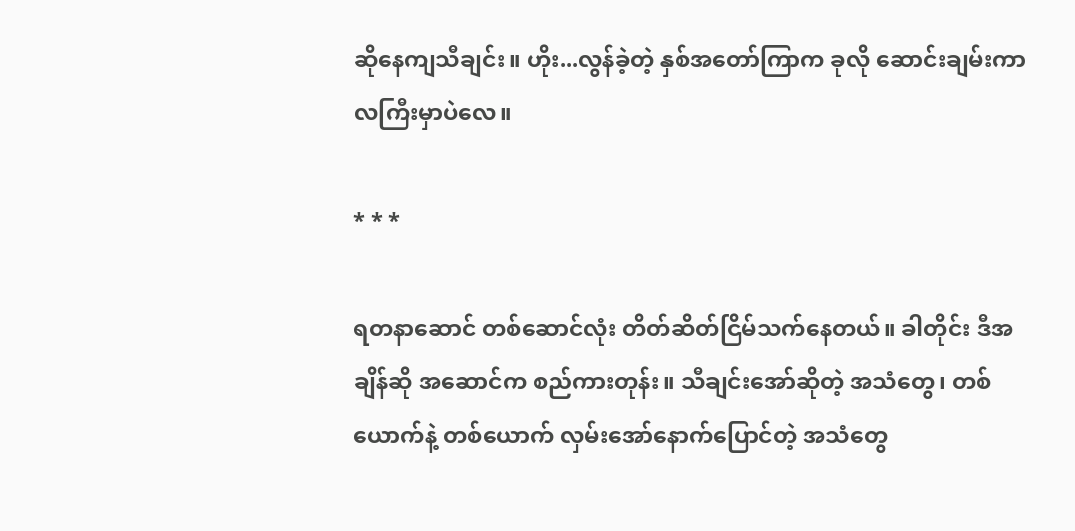ဆိုနေကျသီချင်း။ ဟိုး...လွန်ခဲ့တဲ့ နှစ်အတော်ကြာက ခုလို ဆောင်းချမ်းကာလကြီးမှာပဲလေ။

* * *

ရတနာဆောင် တစ်ဆောင်လုံး တိတ်ဆိတ်ငြိမ်သက်နေတယ်။ ခါတိုင်း ဒီအချိန်ဆို အဆောင်က စည်ကားတုန်း။ သီချင်းအော်ဆိုတဲ့ အသံတွေ၊ တစ်ယောက်နဲ့ တစ်ယောက် လှမ်းအော်နောက်ပြောင်တဲ့ အသံတွေ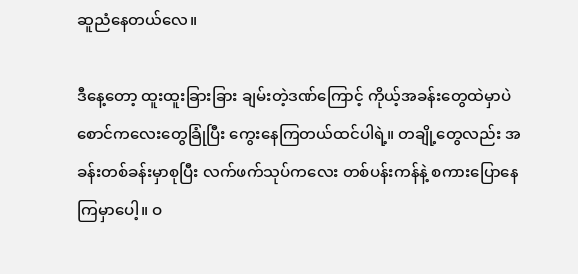ဆူညံနေတယ်လေ။

ဒီနေ့တော့ ထူးထူးခြားခြား ချမ်းတဲ့ဒဏ်ကြောင့် ကိုယ့်အခန်းတွေထဲမှာပဲ စောင်ကလေးတွေခြုံပြီး ကွေးနေကြတယ်ထင်ပါရဲ့။ တချို့တွေလည်း အခန်းတစ်ခန်းမှာစုပြီး လက်ဖက်သုပ်ကလေး တစ်ပန်းကန်နဲ့ စကားပြောနေကြမှာပေါ့။ ဝ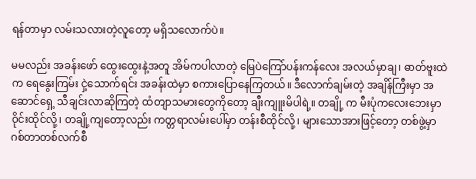ရန်တာမှာ လမ်းသလားတဲ့လူတော့ မရှိသလောက်ပဲ။

မမလည်း အခန်းဖော် ထွေးထွေးနဲ့အတူ အိမ်ကပါလာတဲ့ မြေပဲကြော်ပန်းကန်လေး အလယ်မှာချ၊ ဓာတ်ဗူးထဲက ရေနွေးကြမ်း ငှဲ့သောက်ရင်း အခန်းထဲမှာ စကားပြောနေကြတယ်။ ဒီလောက်ချမ်းတဲ့ အချိန်ကြီးမှာ အဆောင်ရှေ့ သီချင်းလာဆိုကြတဲ့ ထံတျာသမားတွေကိုတော့ ချီးကျူးမိပါရဲ့။ တချို့ က မီးပုံကလေးဘေးမှာ ဝိုင်းထိုင်လို့၊ တချို့ကျတော့လည်း ကတ္တရာလမ်းပေါ်မှာ တန်းစီထိုင်လို့၊ များသောအားဖြင့်တော့ တစ်ဖွဲ့မှာ ဂစ်တာတစ်လက်စီ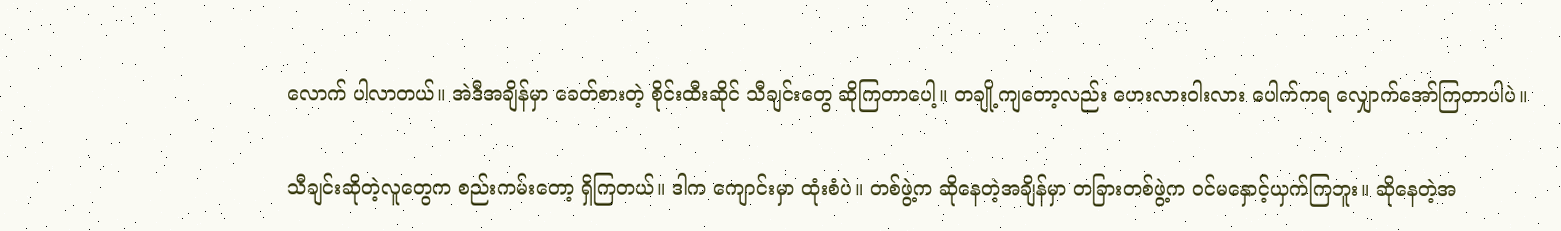လောက် ပါလာတယ်။ အဲဒီအချိန်မှာ ခေတ်စားတဲ့ စိုင်းထီးဆိုင် သီချင်းတွေ ဆိုကြတာပေါ့။ တချို့ကျတော့လည်း ဟေးလားဝါးလား ပေါက်ကရ လျှောက်အော်ကြတာပါပဲ။

သီချင်းဆိုတဲ့လူတွေက စည်းကမ်းတော့ ရှိကြတယ်။ ဒါက ကျောင်းမှာ ထုံးစံပဲ။ တစ်ဖွဲ့က ဆိုနေတဲ့အချိန်မှာ တခြားတစ်ဖွဲ့က ဝင်မနှောင့်ယှက်ကြဘူး။ ဆိုနေတဲ့အ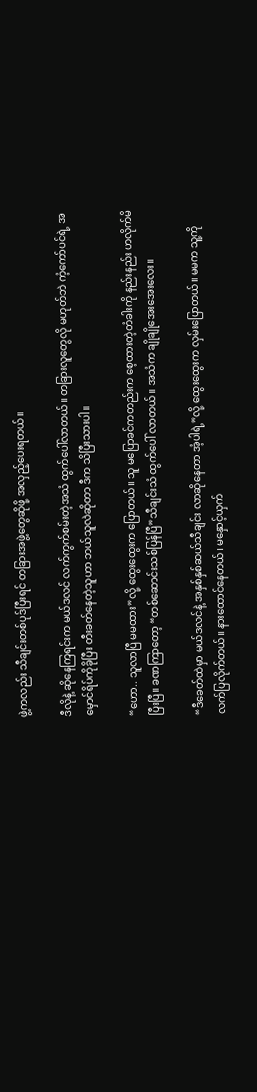ဖွဲ့ကလည်း သီချင်းတစ်ပုဒ်ပြီးရင် တခြားအဖွဲ့တွေဆိုဖို့ အလှည့်ပေးရတယ်။

ဒီလိုနဲ့ ဆိုနေကြရင်းက မယ်ဒလင် လက်ကွက်စမ်းတဲ့အသံ ထွက်ပေါ်လာတယ်။ တခြားလူတွေလို မဟုတ်ဘဲ ကံ့ကော်ပင်ရဲ့ အမှောင်ရိပ်ကိုခိုပြီး တီးခတ်နေတဲ့သူဟာ ဘယ်သူလဲဆိုတာ ဒီက သိပြီးသားပါ။

“ဟော.. သူလာပြီ မမထား”လို့ ထွေးထွေးက ပြောတယ်။ သူ မပြောခင်ကတည်းက စေ့ထားတဲ့တံခါးကို နည်းနည်း ဟလိုက်မိပြီးပြီ။ ခဏကြာတော့ “တစ်ဆောင်းသစ်ပြန်ပြီ”သီချင်းသံ ထွက်ပေါ် လာတယ်။ အသံက ချိုချိုအေးအေးလေး။

“ဒီခေတ်ထဲမှာ မယ်ဒလင်နဲ့ အနှစ်နှစ်ဆယ်သီချင်း လာဆိုနေတာ အံ့ပါရဲ့”လို့ ထွေးထွေးက လှမ်းပြောတယ်။ မမက သူ့ကို လက်ပြလိုက်တယ်။ နားထောင်နေတယ်၊ မနှောင့်ယှက်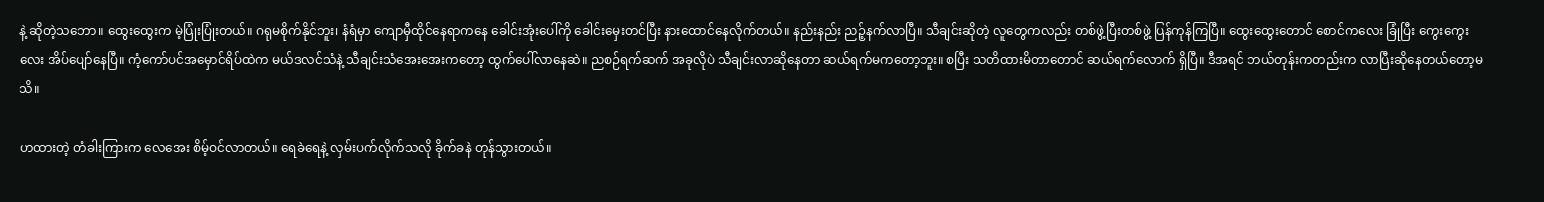နဲ့ ဆိုတဲ့သဘော။ ထွေးထွေးက မဲ့ပြုံးပြုံးတယ်။ ဂရုမစိုက်နိုင်ဘူး၊ နံရံမှာ ကျောမှီထိုင်နေရာကနေ ခေါင်းအုံးပေါ်ကို ခေါင်းမှေးတင်ပြီး နားထောင်နေလိုက်တယ်။ နည်းနည်း ညဉ့်နက်လာပြီ။ သီချင်းဆိုတဲ့ လူတွေကလည်း တစ်ဖွဲ့ပြီးတစ်ဖွဲ့ ပြန်ကုန်ကြပြီ။ ထွေးထွေးတောင် စောင်ကလေး ခြုံပြီး ကွေးကွေးလေး အိပ်ပျော်နေပြီ။ ကံ့ကော်ပင်အမှောင်ရိပ်ထဲက မယ်ဒလင်သံနဲ့ သီချင်းသံအေးအေးကတော့ ထွက်ပေါ်လာနေဆဲ။ ညစဉ်ရက်ဆက် အခုလိုပဲ သီချင်းလာဆိုနေတာ ဆယ်ရက်မကတော့ဘူး။ စပြီး သတိထားမိတာတောင် ဆယ်ရက်လောက် ရှိပြီ။ ဒီအရင် ဘယ်တုန်းကတည်းက လာပြီးဆိုနေတယ်တော့မသိ။

ဟထားတဲ့ တံခါးကြားက လေအေး စိမ့်ဝင်လာတယ်။ ရေခဲရေနဲ့ လှမ်းပက်လိုက်သလို ခိုက်ခနဲ တုန်သွားတယ်။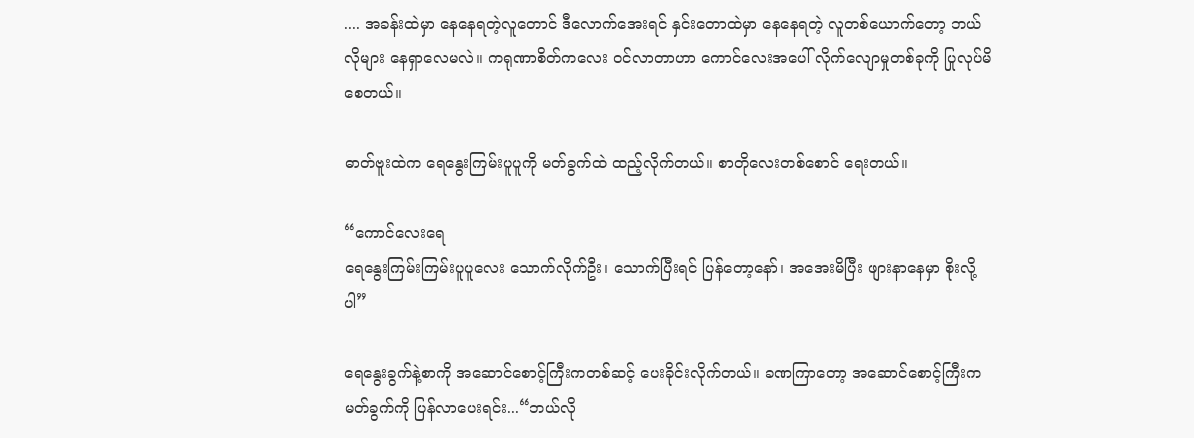.... အခန်းထဲမှာ နေနေရတဲ့လူတောင် ဒီလောက်အေးရင် နှင်းတောထဲမှာ နေနေရတဲ့ လူတစ်ယောက်တော့ ဘယ်လိုများ နေရှာလေမလဲ။ ကရုဏာစိတ်ကလေး ဝင်လာတာဟာ ကောင်လေးအပေါ် လိုက်လျောမှုတစ်ခုကို ပြုလုပ်မိစေတယ်။

ဓာတ်ဗူးထဲက ရေနွေးကြမ်းပူပူကို မတ်ခွက်ထဲ ထည့်လိုက်တယ်။ စာတိုလေးတစ်စောင် ရေးတယ်။

“ကောင်လေးရေ
ရေနွေးကြမ်းကြမ်းပူပူလေး သောက်လိုက်ဦး၊ သောက်ပြီးရင် ပြန်တော့နော်၊ အအေးမိပြီး ဖျားနာနေမှာ စိုးလို့ပါ”

ရေနွေးခွက်နဲ့စာကို အဆောင်စောင့်ကြီးကတစ်ဆင့် ပေးခိုင်းလိုက်တယ်။ ခဏကြာတော့ အဆောင်စောင့်ကြီးက မတ်ခွက်ကို ပြန်လာပေးရင်း...“ဘယ်လို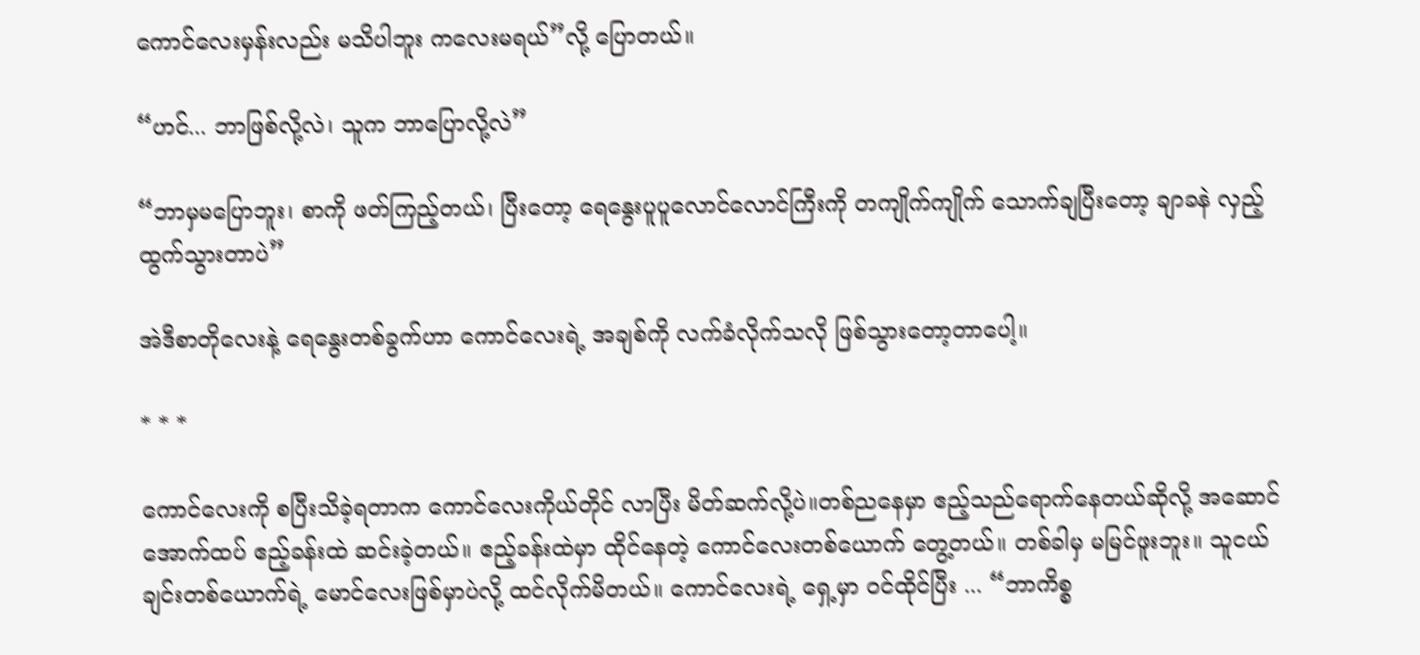ကောင်လေးမှန်းလည်း မသိပါဘူး ကလေးမရယ်”လို့ ပြောတယ်။

“ဟင်... ဘာဖြစ်လို့လဲ၊ သူက ဘာပြောလို့လဲ”

“ဘာမှမပြောဘူး၊ စာကို ဖတ်ကြည့်တယ်၊ ပြီးတော့ ရေနွေးပူပူလောင်လောင်ကြီးကို တကျိုက်ကျိုက် သောက်ချပြီးတော့ ချာခနဲ လှည့်ထွက်သွားတာပဲ”

အဲဒီစာတိုလေးနဲ့ ရေနွေးတစ်ခွက်ဟာ ကောင်လေးရဲ့ အချစ်ကို လက်ခံလိုက်သလို ဖြစ်သွားတော့တာပေါ့။

* * *

ကောင်လေးကို စပြီးသိခဲ့ရတာက ကောင်လေးကိုယ်တိုင် လာပြီး မိတ်ဆက်လို့ပဲ။တစ်ညနေမှာ ဧည့်သည်ရောက်နေတယ်ဆိုလို့ အဆောင်အောက်ထပ် ဧည့်ခန်းထဲ ဆင်းခဲ့တယ်။ ဧည့်ခန်းထဲမှာ ထိုင်နေတဲ့ ကောင်လေးတစ်ယောက် တွေ့တယ်။ တစ်ခါမှ မမြင်ဖူးဘူး။ သူငယ်ချင်းတစ်ယောက်ရဲ့ မောင်လေးဖြစ်မှာပဲလို့ ထင်လိုက်မိတယ်။ ကောင်လေးရဲ့ ရှေ့မှာ ဝင်ထိုင်ပြီး ... “ဘာကိစ္စ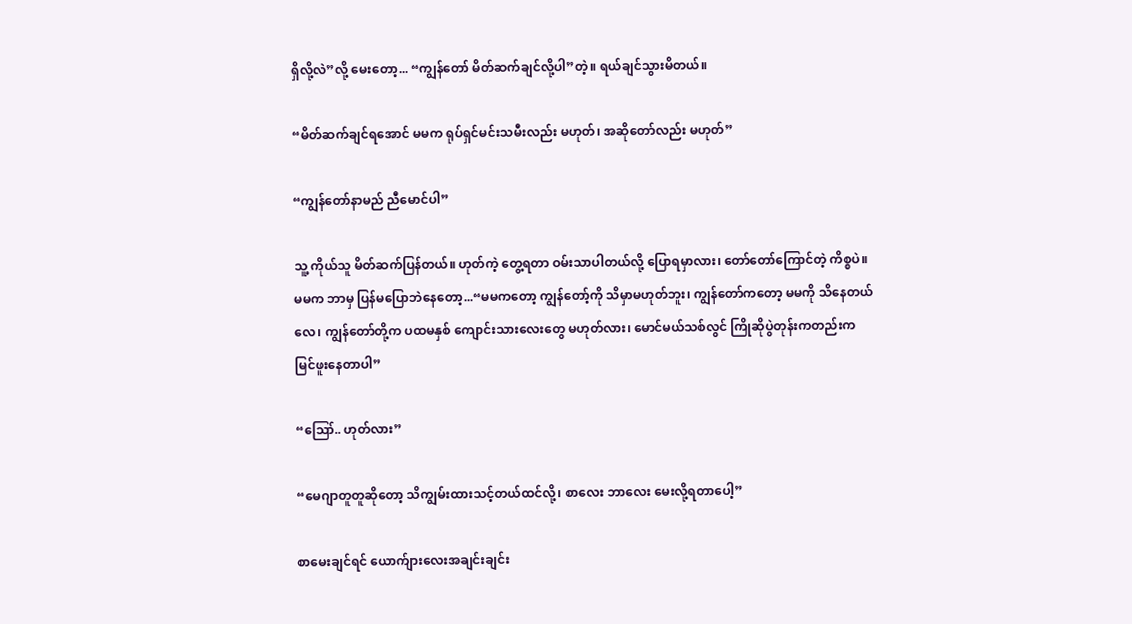ရှိလို့လဲ”လို့ မေးတော့... “ကျွန်တော် မိတ်ဆက်ချင်လို့ပါ”တဲ့။ ရယ်ချင်သွားမိတယ်။

“မိတ်ဆက်ချင်ရအောင် မမက ရုပ်ရှင်မင်းသမီးလည်း မဟုတ်၊ အဆိုတော်လည်း မဟုတ်”

“ကျွန်တော်နာမည် ညီမောင်ပါ”

သူ့ ကိုယ်သူ မိတ်ဆက်ပြန်တယ်။ ဟုတ်ကဲ့ တွေ့ရတာ ဝမ်းသာပါတယ်လို့ ပြောရမှာလား၊ တော်တော်ကြောင်တဲ့ ကိစ္စပဲ။ မမက ဘာမှ ပြန်မပြောဘဲနေတော့...“မမကတော့ ကျွန်တော့်ကို သိမှာမဟုတ်ဘူး၊ ကျွန်တော်ကတော့ မမကို သိနေတယ်လေ၊ ကျွန်တော်တို့က ပထမနှစ် ကျောင်းသားလေးတွေ မဟုတ်လား၊ မောင်မယ်သစ်လွင် ကြိုဆိုပွဲတုန်းကတည်းက မြင်ဖူးနေတာပါ”

“ဪ.. ဟုတ်လား”

“မေဂျာတူတူဆိုတော့ သိကျွမ်းထားသင့်တယ်ထင်လို့၊ စာလေး ဘာလေး မေးလို့ရတာပေါ့”

စာမေးချင်ရင် ယောက်ျားလေးအချင်းချင်း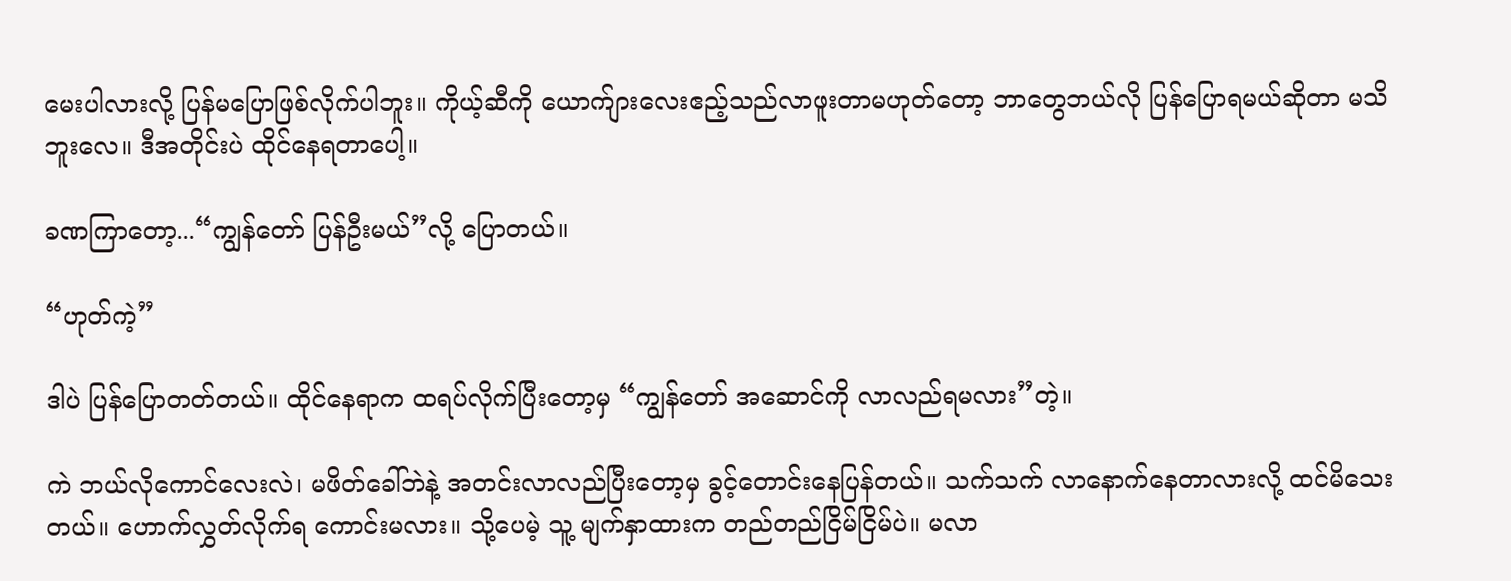မေးပါလားလို့ ပြန်မပြောဖြစ်လိုက်ပါဘူး။ ကိုယ့်ဆီကို ယောက်ျားလေးဧည့်သည်လာဖူးတာမဟုတ်တော့ ဘာတွေဘယ်လို ပြန်ပြောရမယ်ဆိုတာ မသိဘူးလေ။ ဒီအတိုင်းပဲ ထိုင်နေရတာပေါ့။

ခဏကြာတော့...“ကျွန်တော် ပြန်ဦးမယ်”လို့ ပြောတယ်။

“ဟုတ်ကဲ့”

ဒါပဲ ပြန်ပြောတတ်တယ်။ ထိုင်နေရာက ထရပ်လိုက်ပြီးတော့မှ “ကျွန်တော် အဆောင်ကို လာလည်ရမလား”တဲ့။

ကဲ ဘယ်လိုကောင်လေးလဲ၊ မဖိတ်ခေါ်ဘဲနဲ့ အတင်းလာလည်ပြီးတော့မှ ခွင့်တောင်းနေပြန်တယ်။ သက်သက် လာနောက်နေတာလားလို့ ထင်မိသေးတယ်။ ဟောက်လွှတ်လိုက်ရ ကောင်းမလား။ သို့ပေမဲ့ သူ့ မျက်နှာထားက တည်တည်ငြိမ်ငြိမ်ပဲ။ မလာ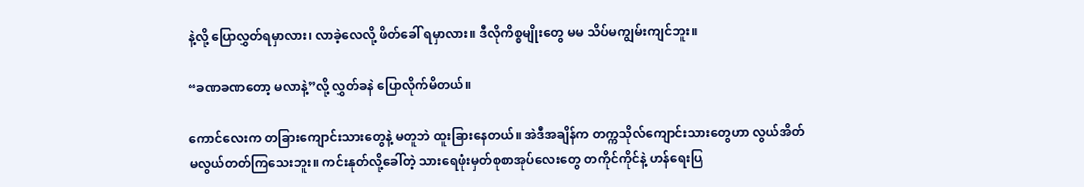နဲ့လို့ ပြောလွှတ်ရမှာလား၊ လာခဲ့လေလို့ ဖိတ်ခေါ် ရမှာလား။ ဒီလိုကိစ္စမျိုးတွေ မမ သိပ်မကျွမ်းကျင်ဘူး။

“ခဏခဏတော့ မလာနဲ့”လို့ လွှတ်ခနဲ ပြောလိုက်မိတယ်။

ကောင်လေးက တခြားကျောင်းသားတွေနဲ့ မတူဘဲ ထူးခြားနေတယ်။ အဲဒီအချိန်က တက္ကသိုလ်ကျောင်းသားတွေဟာ လွယ်အိတ် မလွယ်တတ်ကြသေးဘူး။ ကင်းနုတ်လို့ခေါ်တဲ့ သားရေဖုံးမှတ်စုစာအုပ်လေးတွေ တကိုင်ကိုင်နဲ့ ဟန်ရေးပြ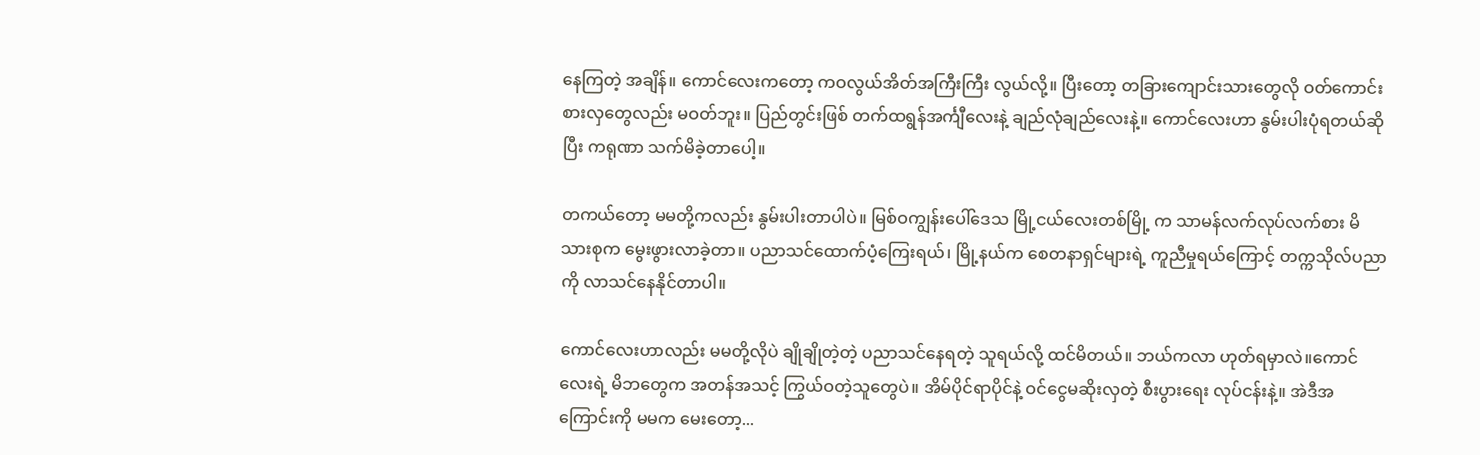နေကြတဲ့ အချိန်။ ကောင်လေးကတော့ ကဝလွယ်အိတ်အကြီးကြီး လွယ်လို့။ ပြီးတော့ တခြားကျောင်းသားတွေလို ဝတ်ကောင်းစားလှတွေလည်း မဝတ်ဘူး။ ပြည်တွင်းဖြစ် တက်ထရွန်အင်္ကျီလေးနဲ့ ချည်လုံချည်လေးနဲ့။ ကောင်လေးဟာ နွမ်းပါးပုံရတယ်ဆိုပြီး ကရုဏာ သက်မိခဲ့တာပေါ့။

တကယ်တော့ မမတို့ကလည်း နွမ်းပါးတာပါပဲ။ မြစ်ဝကျွန်းပေါ်ဒေသ မြို့ငယ်လေးတစ်မြို့ က သာမန်လက်လုပ်လက်စား မိသားစုက မွေးဖွားလာခဲ့တာ။ ပညာသင်ထောက်ပံ့ကြေးရယ်၊ မြို့နယ်က စေတနာရှင်များရဲ့ ကူညီမှုရယ်ကြောင့် တက္ကသိုလ်ပညာကို လာသင်နေနိုင်တာပါ။

ကောင်လေးဟာလည်း မမတို့လိုပဲ ချိုချိုတဲ့တဲ့ ပညာသင်နေရတဲ့ သူရယ်လို့ ထင်မိတယ်။ ဘယ်ကလာ ဟုတ်ရမှာလဲ။ကောင်လေးရဲ့ မိဘတွေက အတန်အသင့် ကြွယ်ဝတဲ့သူတွေပဲ။ အိမ်ပိုင်ရာပိုင်နဲ့ ဝင်ငွေမဆိုးလှတဲ့ စီးပွားရေး လုပ်ငန်းနဲ့။ အဲဒီအကြောင်းကို မမက မေးတော့...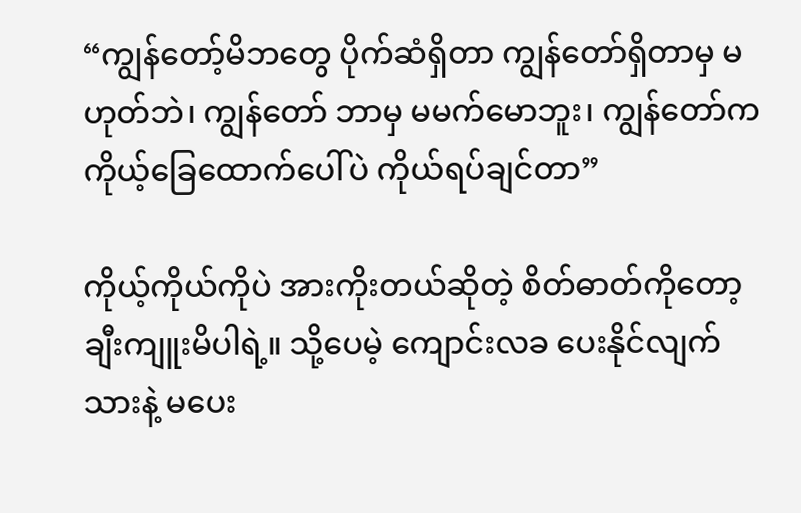“ကျွန်တော့်မိဘတွေ ပိုက်ဆံရှိတာ ကျွန်တော်ရှိတာမှ မဟုတ်ဘဲ၊ ကျွန်တော် ဘာမှ မမက်မောဘူး၊ ကျွန်တော်က ကိုယ့်ခြေထောက်ပေါ်ပဲ ကိုယ်ရပ်ချင်တာ”

ကိုယ့်ကိုယ်ကိုပဲ အားကိုးတယ်ဆိုတဲ့ စိတ်ဓာတ်ကိုတော့ ချီးကျူးမိပါရဲ့။ သို့ပေမဲ့ ကျောင်းလခ ပေးနိုင်လျက်သားနဲ့ မပေး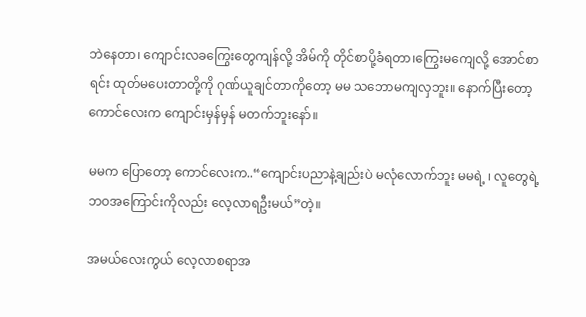ဘဲနေတာ၊ ကျောင်းလခကြွေးတွေကျန်လို့ အိမ်ကို တိုင်စာပို့ခံရတာ၊ကြွေးမကျေလို့ အောင်စာရင်း ထုတ်မပေးတာတို့ကို ဂုဏ်ယူချင်တာကိုတော့ မမ သဘောမကျလှဘူး။ နောက်ပြီးတော့ ကောင်လေးက ကျောင်းမှန်မှန် မတက်ဘူးနော်။

မမက ပြောတော့ ကောင်လေးက..“ကျောင်းပညာနဲ့ချည်းပဲ မလုံလောက်ဘူး မမရဲ့ ၊ လူတွေရဲ့ ဘဝအကြောင်းကိုလည်း လေ့လာရဦးမယ်”တဲ့။

အမယ်လေးကွယ် လေ့လာစရာအ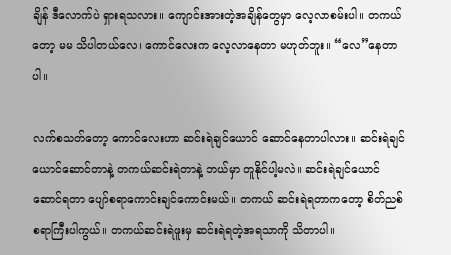ချိန် ဒီလောက်ပဲ ရှားရသလား။ ကျောင်းအားတဲ့အချိန်တွေမှာ လေ့လာစမ်းပါ။ တကယ်တော့ မမ သိပါတယ်လေ၊ ကောင်လေးက လေ့လာနေတာ မဟုတ်ဘူး။ “လေ”နေတာပါ။

လက်စသတ်တော့ ကောင်လေးဟာ ဆင်းရဲချင်ယောင် ဆောင်နေတာပါလား။ ဆင်းရဲချင်ယောင်ဆောင်တာနဲ့ တကယ်ဆင်းရဲတာနဲ့ ဘယ်မှာ တူနိုင်ပါ့မလဲ။ ဆင်းရဲချင်ယောင်ဆောင်ရတာ ပျော်စရာကောင်းချင်ကောင်းမယ်။ တကယ် ဆင်းရဲရတာကတော့ စိတ်ညစ်စရာကြီးပါကွယ်။ တကယ်ဆင်းရဲဖူးမှ ဆင်းရဲရတဲ့အရသာကို သိတာပါ။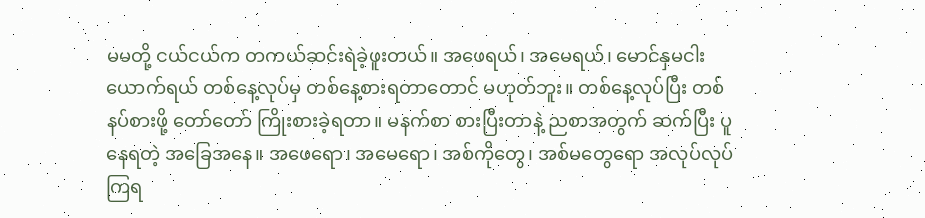မမတို့ ငယ်ငယ်က တကယ်ဆင်းရဲခဲ့ဖူးတယ်။ အဖေရယ်၊ အမေရယ်၊ မောင်နှမငါးယောက်ရယ် တစ်နေ့လုပ်မှ တစ်နေ့စားရတာတောင် မဟုတ်ဘူး။ တစ်နေ့လုပ်ပြီး တစ်နပ်စားဖို့ တော်တော် ကြိုးစားခဲ့ရတာ။ မနက်စာ စားပြီးတာနဲ့ ညစာအတွက် ဆက်ပြီး ပူနေရတဲ့ အခြေအနေ။ အဖေရော၊ အမေရော၊ အစ်ကိုတွေ၊ အစ်မတွေရော အလုပ်လုပ်ကြရ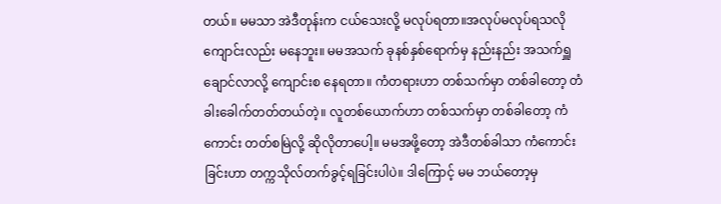တယ်။ မမသာ အဲဒီတုန်းက ငယ်သေးလို့ မလုပ်ရတာ။အလုပ်မလုပ်ရသလို ကျောင်းလည်း မနေဘူး။ မမအသက် ခုနစ်နှစ်ရောက်မှ နည်းနည်း အသက်ရှူချောင်လာလို့ ကျောင်းစ နေရတာ။ ကံတရားဟာ တစ်သက်မှာ တစ်ခါတော့ တံခါးခေါက်တတ်တယ်တဲ့။ လူတစ်ယောက်ဟာ တစ်သက်မှာ တစ်ခါတော့ ကံကောင်း တတ်စမြဲလို့ ဆိုလိုတာပေါ့။ မမအဖို့တော့ အဲဒီတစ်ခါသာ ကံကောင်းခြင်းဟာ တက္ကသိုလ်တက်ခွင့်ရခြင်းပါပဲ။ ဒါကြောင့် မမ ဘယ်တော့မှ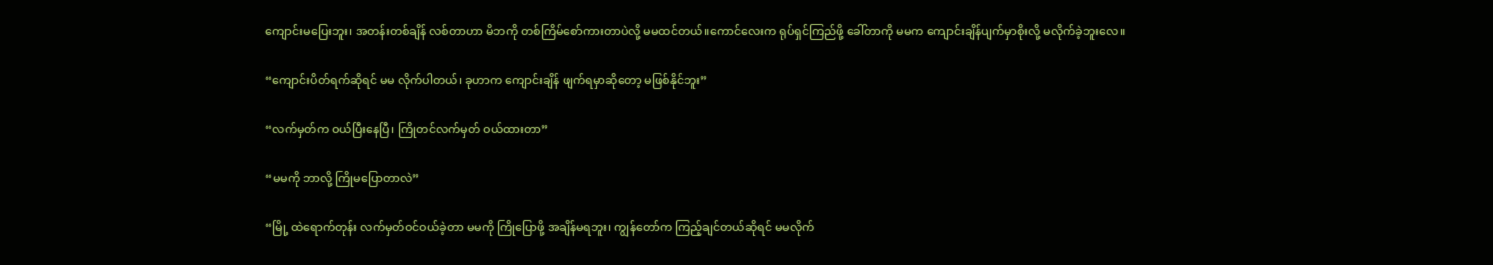ကျောင်းမပြေးဘူး၊ အတန်းတစ်ချိန် လစ်တာဟာ မိဘကို တစ်ကြိမ်စော်ကားတာပဲလို့ မမထင်တယ်။ကောင်လေးက ရုပ်ရှင်ကြည်ဖို့ ခေါ်တာကို မမက ကျောင်းချိန်ပျက်မှာစိုးလို့ မလိုက်ခဲ့ဘူးလေ။

“ကျောင်းပိတ်ရက်ဆိုရင် မမ လိုက်ပါတယ်၊ ခုဟာက ကျောင်းချိန် ဖျက်ရမှာဆိုတော့ မဖြစ်နိုင်ဘူး”

“လက်မှတ်က ဝယ်ပြီးနေပြီ၊ ကြိုတင်လက်မှတ် ဝယ်ထားတာ”

“မမကို ဘာလို့ ကြိုမပြောတာလဲ”

“မြို့ ထဲရောက်တုန်း လက်မှတ်ဝင်ဝယ်ခဲ့တာ မမကို ကြိုပြောဖို့ အချိန်မရဘူး၊ ကျွန်တော်က ကြည့်ချင်တယ်ဆိုရင် မမလိုက်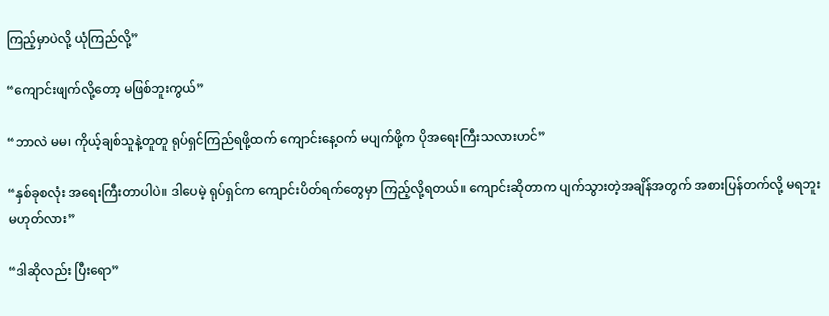ကြည့်မှာပဲလို့ ယုံကြည်လို့”

“ကျောင်းဖျက်လို့တော့ မဖြစ်ဘူးကွယ်”

“ဘာလဲ မမ၊ ကိုယ့်ချစ်သူနဲ့တူတူ ရုပ်ရှင်ကြည်ရဖို့ထက် ကျောင်းနေ့ဝက် မပျက်ဖို့က ပိုအရေးကြီးသလားဟင်”

“နှစ်ခုစလုံး အရေးကြီးတာပါပဲ။ ဒါပေမဲ့ ရုပ်ရှင်က ကျောင်းပိတ်ရက်တွေမှာ ကြည့်လို့ရတယ်။ ကျောင်းဆိုတာက ပျက်သွားတဲ့အချိန်အတွက် အစားပြန်တက်လို့ မရဘူး မဟုတ်လား”

“ဒါဆိုလည်း ပြီးရော”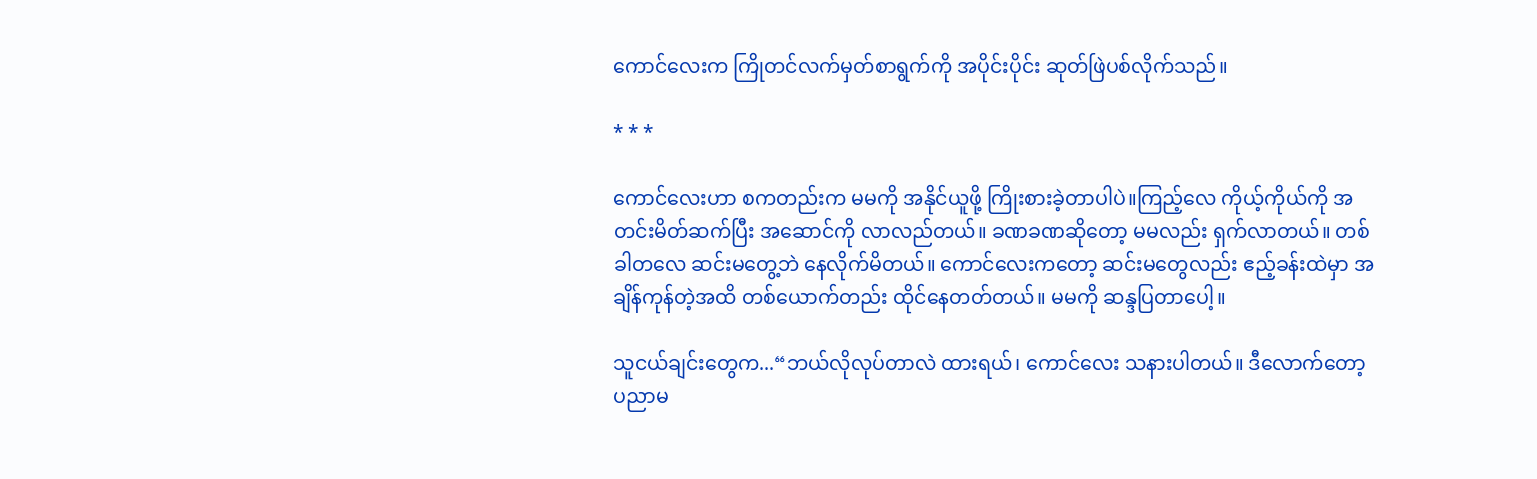ကောင်လေးက ကြိုတင်လက်မှတ်စာရွက်ကို အပိုင်းပိုင်း ဆုတ်ဖြဲပစ်လိုက်သည်။

* * *

ကောင်လေးဟာ စကတည်းက မမကို အနိုင်ယူဖို့ ကြိုးစားခဲ့တာပါပဲ။ကြည့်လေ ကိုယ့်ကိုယ်ကို အတင်းမိတ်ဆက်ပြီး အဆောင်ကို လာလည်တယ်။ ခဏခဏဆိုတော့ မမလည်း ရှက်လာတယ်။ တစ်ခါတလေ ဆင်းမတွေ့ဘဲ နေလိုက်မိတယ်။ ကောင်လေးကတော့ ဆင်းမတွေလည်း ဧည့်ခန်းထဲမှာ အချိန်ကုန်တဲ့အထိ တစ်ယောက်တည်း ထိုင်နေတတ်တယ်။ မမကို ဆန္ဒပြတာပေါ့။

သူငယ်ချင်းတွေက...“ဘယ်လိုလုပ်တာလဲ ထားရယ်၊ ကောင်လေး သနားပါတယ်။ ဒီလောက်တော့ ပညာမ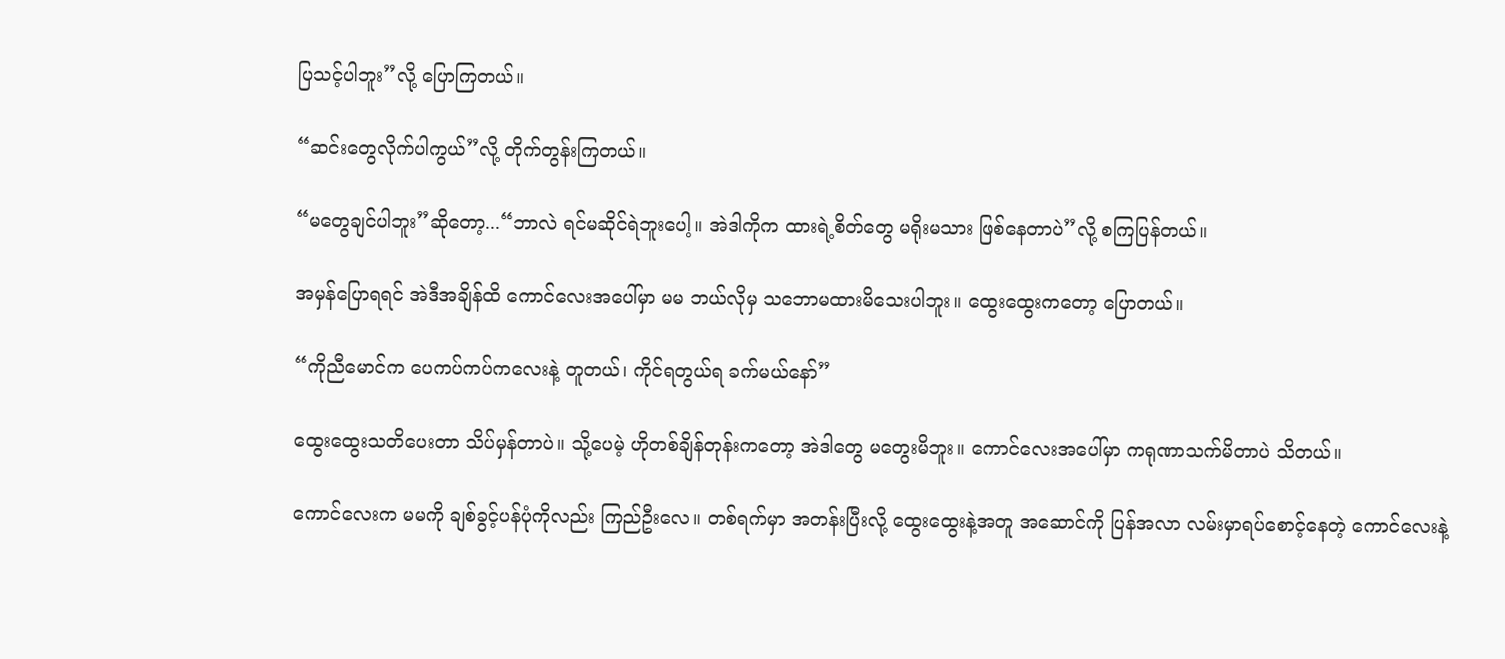ပြသင့်ပါဘူး”လို့ ပြောကြတယ်။

“ဆင်းတွေလိုက်ပါကွယ်”လို့ တိုက်တွန်းကြတယ်။

“မတွေချင်ပါဘူး”ဆိုတော့...“ဘာလဲ ရင်မဆိုင်ရဲဘူးပေါ့။ အဲဒါကိုက ထားရဲ့စိတ်တွေ မရိုးမသား ဖြစ်နေတာပဲ”လို့ စကြပြန်တယ်။

အမှန်ပြောရရင် အဲဒီအချိန်ထိ ကောင်လေးအပေါ်မှာ မမ ဘယ်လိုမှ သဘောမထားမိသေးပါဘူး။ ထွေးထွေးကတော့ ပြောတယ်။

“ကိုညီမောင်က ပေကပ်ကပ်ကလေးနဲ့ တူတယ်၊ ကိုင်ရတွယ်ရ ခက်မယ်နော်”

ထွေးထွေးသတိပေးတာ သိပ်မှန်တာပဲ။ သို့ပေမဲ့ ဟိုတစ်ချိန်တုန်းကတော့ အဲဒါတွေ မတွေးမိဘူး။ ကောင်လေးအပေါ်မှာ ကရုဏာသက်မိတာပဲ သိတယ်။

ကောင်လေးက မမကို ချစ်ခွင့်ပန်ပုံကိုလည်း ကြည်ဦးလေ။ တစ်ရက်မှာ အတန်းပြီးလို့ ထွေးထွေးနဲ့အတူ အဆောင်ကို ပြန်အလာ လမ်းမှာရပ်စောင့်နေတဲ့ ကောင်လေးနဲ့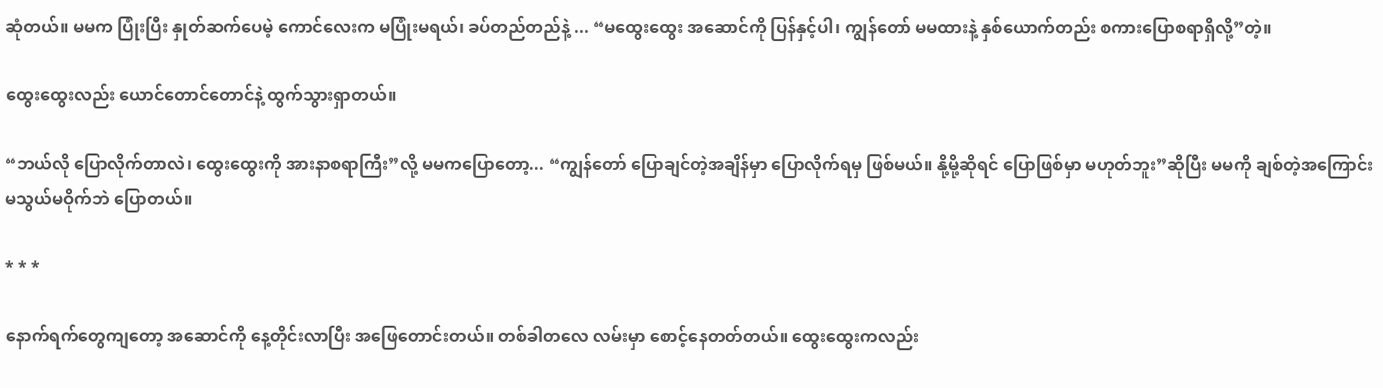ဆုံတယ်။ မမက ပြုံးပြီး နှုတ်ဆက်ပေမဲ့ ကောင်လေးက မပြုံးမရယ်၊ ခပ်တည်တည်နဲ့ ... “မထွေးထွေး အဆောင်ကို ပြန်နှင့်ပါ၊ ကျွန်တော် မမထားနဲ့ နှစ်ယောက်တည်း စကားပြောစရာရှိလို့”တဲ့။

ထွေးထွေးလည်း ယောင်တောင်တောင်နဲ့ ထွက်သွားရှာတယ်။

“ဘယ်လို ပြောလိုက်တာလဲ၊ ထွေးထွေးကို အားနာစရာကြီး”လို့ မမကပြောတော့... “ကျွန်တော် ပြောချင်တဲ့အချိန်မှာ ပြောလိုက်ရမှ ဖြစ်မယ်။ နို့မို့ဆိုရင် ပြောဖြစ်မှာ မဟုတ်ဘူး”ဆိုပြီး မမကို ချစ်တဲ့အကြောင်း မသွယ်မဝိုက်ဘဲ ပြောတယ်။

* * *

နောက်ရက်တွေကျတော့ အဆောင်ကို နေ့တိုင်းလာပြီး အဖြေတောင်းတယ်။ တစ်ခါတလေ လမ်းမှာ စောင့်နေတတ်တယ်။ ထွေးထွေးကလည်း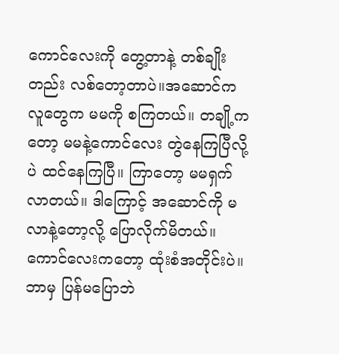ကောင်လေးကို တွေ့တာနဲ့ တစ်ချိုးတည်း လစ်တော့တာပဲ။အဆောင်က လူတွေက မမကို စကြတယ်။ တချို့ကတော့ မမနဲ့ကောင်လေး တွဲနေကြပြီလို့ပဲ ထင်နေကြပြီ။ ကြာတော့ မမရှက်လာတယ်။ ဒါကြောင့် အဆောင်ကို မလာနဲ့တော့လို့ ပြောလိုက်မိတယ်။ ကောင်လေးကတော့ ထုံးစံအတိုင်းပဲ။ ဘာမှ ပြန်မပြောဘဲ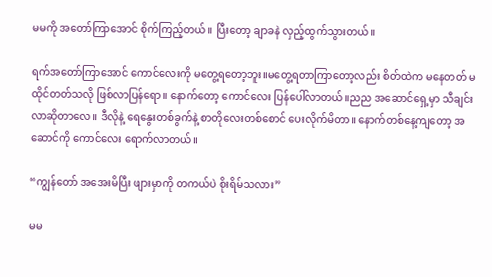မမကို အတော်ကြာအောင် စိုက်ကြည့်တယ်။ ပြီးတော့ ချာခနဲ လှည့်ထွက်သွားတယ်။

ရက်အတော်ကြာအောင် ကောင်လေးကို မတွေ့ရတော့ဘူး။မတွေ့ရတာကြာတော့လည်း စိတ်ထဲက မနေတတ် မထိုင်တတ်သလို ဖြစ်လာပြန်ရော။ နောက်တော့ ကောင်လေး ပြန်ပေါ်လာတယ်။ညည အဆောင်ရှေ့မှာ သီချင်းလာဆိုတာလေ။ ဒီလိုနဲ့ ရေနွေးတစ်ခွက်နဲ့ စာတိုလေးတစ်စောင် ပေးလိုက်မိတာ။ နောက်တစ်နေ့ကျတော့ အဆောင်ကို ကောင်လေး ရောက်လာတယ်။

“ကျွန်တော် အအေးမိပြီး ဖျားမှာကို တကယ်ပဲ စိုးရိမ်သလား”

မမ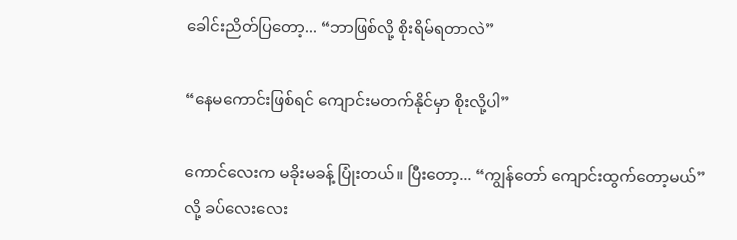ခေါင်းညိတ်ပြတော့... “ဘာဖြစ်လို့ စိုးရိမ်ရတာလဲ”

“နေမကောင်းဖြစ်ရင် ကျောင်းမတက်နိုင်မှာ စိုးလို့ပါ”

ကောင်လေးက မခိုးမခန့် ပြုံးတယ်။ ပြီးတော့... “ကျွန်တော် ကျောင်းထွက်တော့မယ်”လို့ ခပ်လေးလေး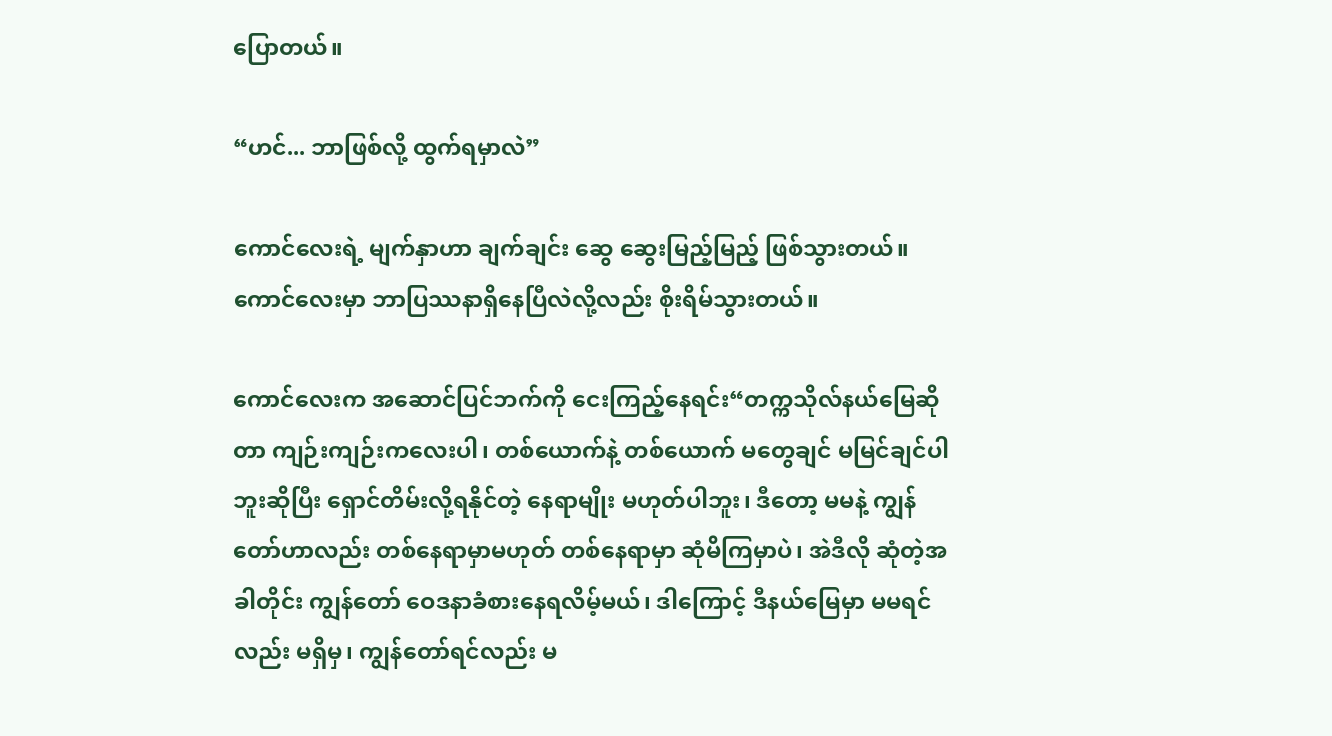ပြောတယ်။

“ဟင်... ဘာဖြစ်လို့ ထွက်ရမှာလဲ”

ကောင်လေးရဲ့ မျက်နှာဟာ ချက်ချင်း ဆွေ ဆွေးမြည့်မြည့် ဖြစ်သွားတယ်။ ကောင်လေးမှာ ဘာပြဿနာရှိနေပြီလဲလို့လည်း စိုးရိမ်သွားတယ်။

ကောင်လေးက အဆောင်ပြင်ဘက်ကို ငေးကြည့်နေရင်း“တက္ကသိုလ်နယ်မြေဆိုတာ ကျဉ်းကျဉ်းကလေးပါ၊ တစ်ယောက်နဲ့ တစ်ယောက် မတွေချင် မမြင်ချင်ပါဘူးဆိုပြီး ရှောင်တိမ်းလို့ရနိုင်တဲ့ နေရာမျိုး မဟုတ်ပါဘူး၊ ဒီတော့ မမနဲ့ ကျွန်တော်ဟာလည်း တစ်နေရာမှာမဟုတ် တစ်နေရာမှာ ဆုံမိကြမှာပဲ၊ အဲဒီလို ဆုံတဲ့အခါတိုင်း ကျွန်တော် ဝေဒနာခံစားနေရလိမ့်မယ်၊ ဒါကြောင့် ဒီနယ်မြေမှာ မမရင်လည်း မရှိမှ၊ ကျွန်တော်ရင်လည်း မ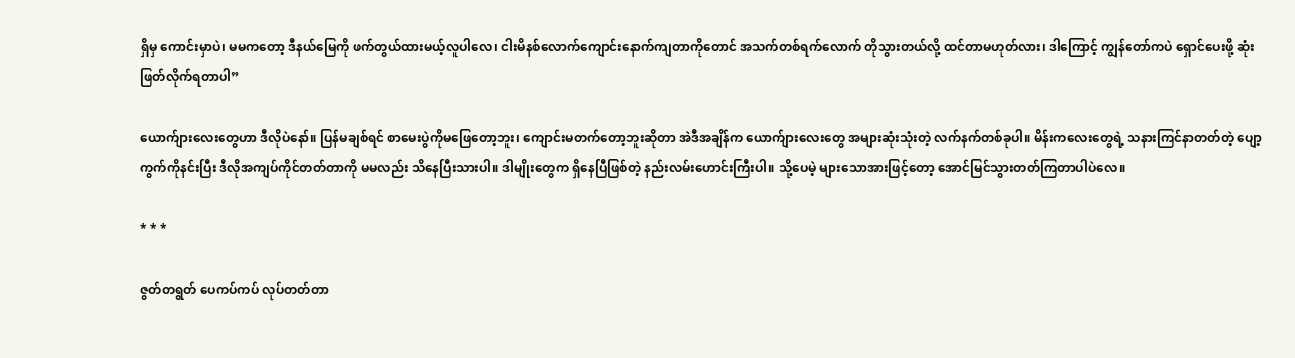ရှိမှ ကောင်းမှာပဲ၊ မမကတော့ ဒီနယ်မြေကို ဖက်တွယ်ထားမယ့်လူပါလေ၊ ငါးမိနစ်လောက်ကျောင်းနောက်ကျတာကိုတောင် အသက်တစ်ရက်လောက် တိုသွားတယ်လို့ ထင်တာမဟုတ်လား၊ ဒါကြောင့် ကျွန်တော်ကပဲ ရှောင်ပေးဖို့ ဆုံးဖြတ်လိုက်ရတာပါ”

ယောက်ျားလေးတွေဟာ ဒီလိုပဲနော်။ ပြန်မချစ်ရင် စာမေးပွဲကိုမဖြေတော့ဘူး၊ ကျောင်းမတက်တော့ဘူးဆိုတာ အဲဒီအချိန်က ယောက်ျားလေးတွေ အများဆုံးသုံးတဲ့ လက်နက်တစ်ခုပါ။ မိန်းကလေးတွေရဲ့ သနားကြင်နာတတ်တဲ့ ပျော့ကွက်ကိုနင်းပြီး ဒီလိုအကျပ်ကိုင်တတ်တာကို မမလည်း သိနေပြီးသားပါ။ ဒါမျိုးတွေက ရှိနေပြီဖြစ်တဲ့ နည်းလမ်းဟောင်းကြီးပါ။ သို့ပေမဲ့ များသောအားဖြင့်တော့ အောင်မြင်သွားတတ်ကြတာပါပဲလေ။

* * *

ဇွတ်တရွတ် ပေကပ်ကပ် လုပ်တတ်တာ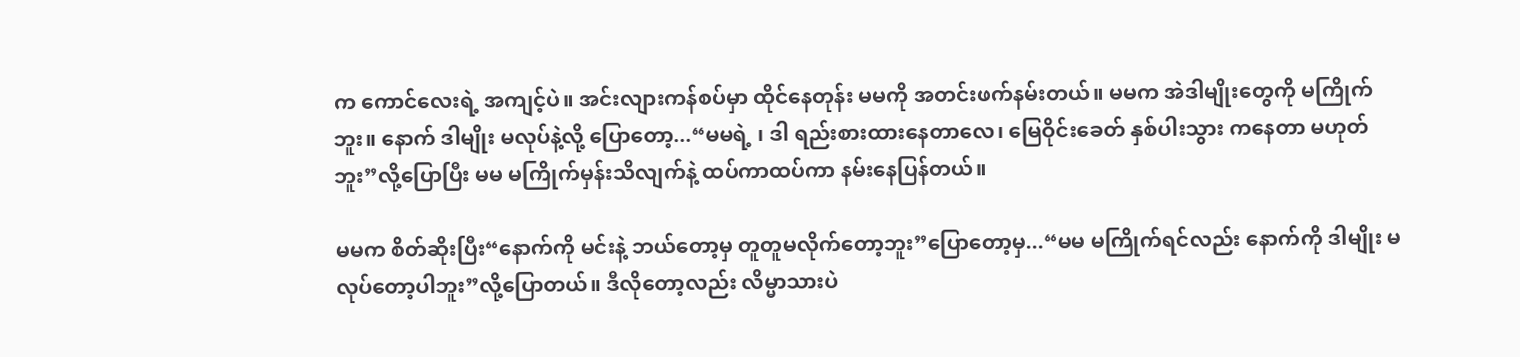က ကောင်လေးရဲ့ အကျင့်ပဲ။ အင်းလျားကန်စပ်မှာ ထိုင်နေတုန်း မမကို အတင်းဖက်နမ်းတယ်။ မမက အဲဒါမျိုးတွေကို မကြိုက်ဘူး။ နောက် ဒါမျိုး မလုပ်နဲ့လို့ ပြောတော့...“မမရဲ့ ၊ ဒါ ရည်းစားထားနေတာလေ၊ မြေဝိုင်းခေတ် နှစ်ပါးသွား ကနေတာ မဟုတ်ဘူး”လို့ပြောပြီး မမ မကြိုက်မှန်းသိလျက်နဲ့ ထပ်ကာထပ်ကာ နမ်းနေပြန်တယ်။

မမက စိတ်ဆိုးပြီး“နောက်ကို မင်းနဲ့ ဘယ်တော့မှ တူတူမလိုက်တော့ဘူး”ပြောတော့မှ...“မမ မကြိုက်ရင်လည်း နောက်ကို ဒါမျိုး မလုပ်တော့ပါဘူး”လို့ပြောတယ်။ ဒီလိုတော့လည်း လိမ္မာသားပဲ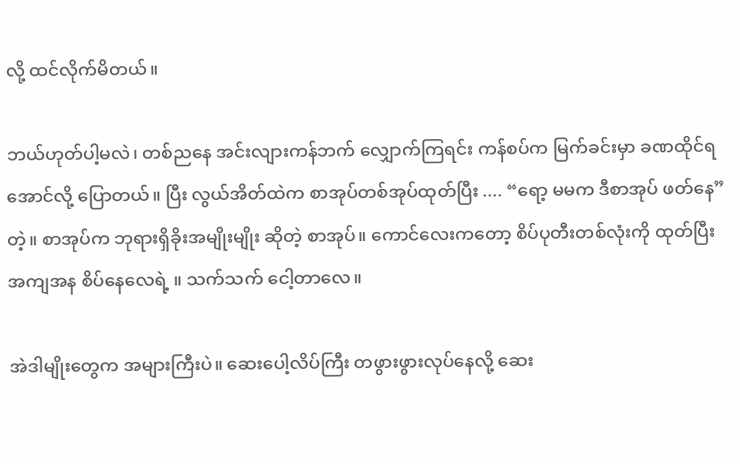လို့ ထင်လိုက်မိတယ်။

ဘယ်ဟုတ်ပါ့မလဲ၊ တစ်ညနေ အင်းလျားကန်ဘက် လျှောက်ကြရင်း ကန်စပ်က မြက်ခင်းမှာ ခဏထိုင်ရအောင်လို့ ပြောတယ်။ ပြီး လွယ်အိတ်ထဲက စာအုပ်တစ်အုပ်ထုတ်ပြီး .... “ရော့ မမက ဒီစာအုပ် ဖတ်နေ”တဲ့။ စာအုပ်က ဘုရားရှိခိုးအမျိုးမျိုး ဆိုတဲ့ စာအုပ်။ ကောင်လေးကတော့ စိပ်ပုတီးတစ်လုံးကို ထုတ်ပြီး အကျအန စိပ်နေလေရဲ့ ။ သက်သက် ငေါ့တာလေ။

အဲဒါမျိုးတွေက အများကြီးပဲ။ ဆေးပေါ့လိပ်ကြီး တဖွားဖွားလုပ်နေလို့ ဆေး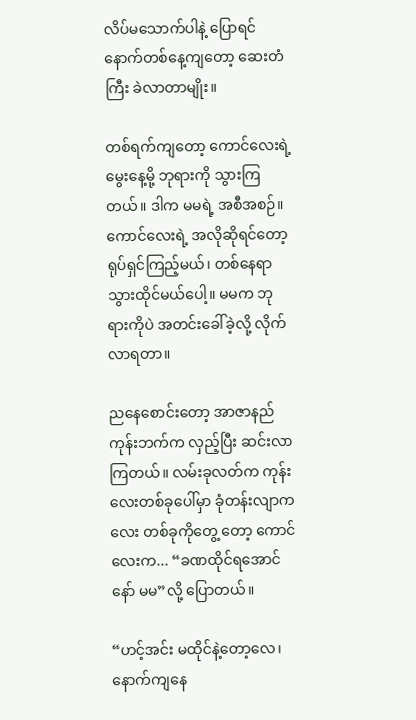လိပ်မသောက်ပါနဲ့ ပြောရင် နောက်တစ်နေ့ကျတော့ ဆေးတံကြီး ခဲလာတာမျိုး။

တစ်ရက်ကျတော့ ကောင်လေးရဲ့ မွေးနေ့မို့ ဘုရားကို သွားကြတယ်။ ဒါက မမရဲ့ အစီအစဉ်။ ကောင်လေးရဲ့ အလိုဆိုရင်တော့ ရုပ်ရှင်ကြည့်မယ်၊ တစ်နေရာသွားထိုင်မယ်ပေါ့။ မမက ဘုရားကိုပဲ အတင်းခေါ်ခဲ့လို့ လိုက်လာရတာ။

ညနေစောင်းတော့ အာဇာနည်ကုန်းဘက်က လှည့်ပြီး ဆင်းလာကြတယ်။ လမ်းခုလတ်က ကုန်းလေးတစ်ခုပေါ်မှာ ခုံတန်းလျာကလေး တစ်ခုကိုတွေ့ တော့ ကောင်လေးက... “ခဏထိုင်ရအောင်နော် မမ”လို့ ပြောတယ်။

“ဟင့်အင်း မထိုင်နဲ့တော့လေ၊ နောက်ကျနေ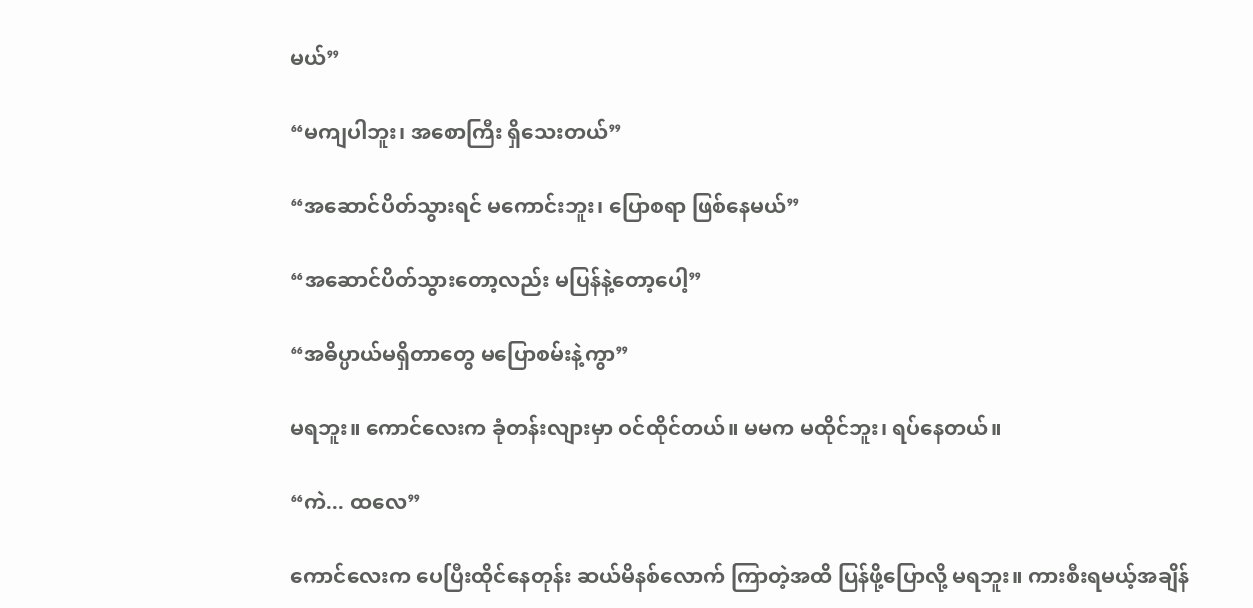မယ်”

“မကျပါဘူး၊ အစောကြီး ရှိသေးတယ်”

“အဆောင်ပိတ်သွားရင် မကောင်းဘူး၊ ပြောစရာ ဖြစ်နေမယ်”

“အဆောင်ပိတ်သွားတော့လည်း မပြန်နဲ့တော့ပေါ့”

“အဓိပ္ပာယ်မရှိတာတွေ မပြောစမ်းနဲ့ကွာ”

မရဘူး။ ကောင်လေးက ခုံတန်းလျားမှာ ဝင်ထိုင်တယ်။ မမက မထိုင်ဘူး၊ ရပ်နေတယ်။

“ကဲ... ထလေ”

ကောင်လေးက ပေပြီးထိုင်နေတုန်း ဆယ်မိနစ်လောက် ကြာတဲ့အထိ ပြန်ဖို့ပြောလို့ မရဘူး။ ကားစီးရမယ့်အချိန်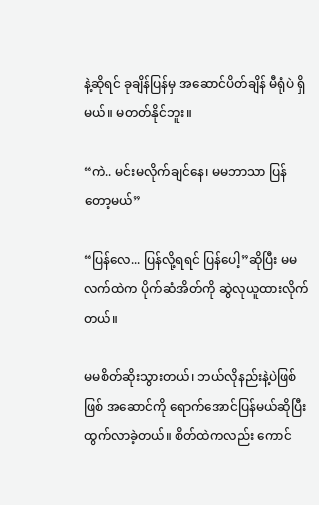နဲ့ဆိုရင် ခုချိန်ပြန်မှ အဆောင်ပိတ်ချိန် မီရုံပဲ ရှိမယ်။ မတတ်နိုင်ဘူး။

“ကဲ.. မင်းမလိုက်ချင်နေ၊ မမဘာသာ ပြန်တော့မယ်”

“ပြန်လေ... ပြန်လို့ရရင် ပြန်ပေါ့”ဆိုပြီး မမလက်ထဲက ပိုက်ဆံအိတ်ကို ဆွဲလုယူထားလိုက်တယ်။

မမစိတ်ဆိုးသွားတယ်၊ ဘယ်လိုနည်းနဲ့ပဲဖြစ်ဖြစ် အဆောင်ကို ရောက်အောင်ပြန်မယ်ဆိုပြီး ထွက်လာခဲ့တယ်။ စိတ်ထဲကလည်း ကောင်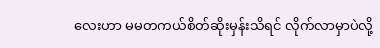လေးဟာ မမတကယ်စိတ်ဆိုးမှန်းသိရင် လိုက်လာမှာပဲလို့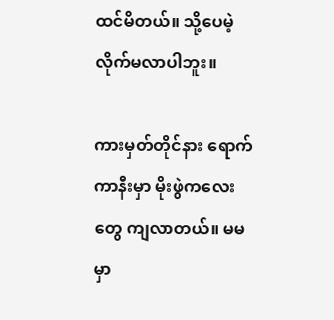ထင်မိတယ်။ သို့ပေမဲ့ လိုက်မလာပါဘူး။

ကားမှတ်တိုင်နား ရောက်ကာနီးမှာ မိုးဖွဲကလေးတွေ ကျလာတယ်။ မမမှာ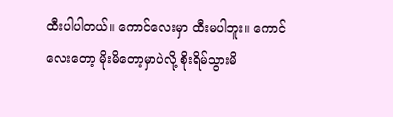ထီးပါပါတယ်။ ကောင်လေးမှာ ထီးမပါဘူး။ ကောင်လေးတော့ မိုးမိတော့မှာပဲလို့ စိုးရိမ်သွားမိ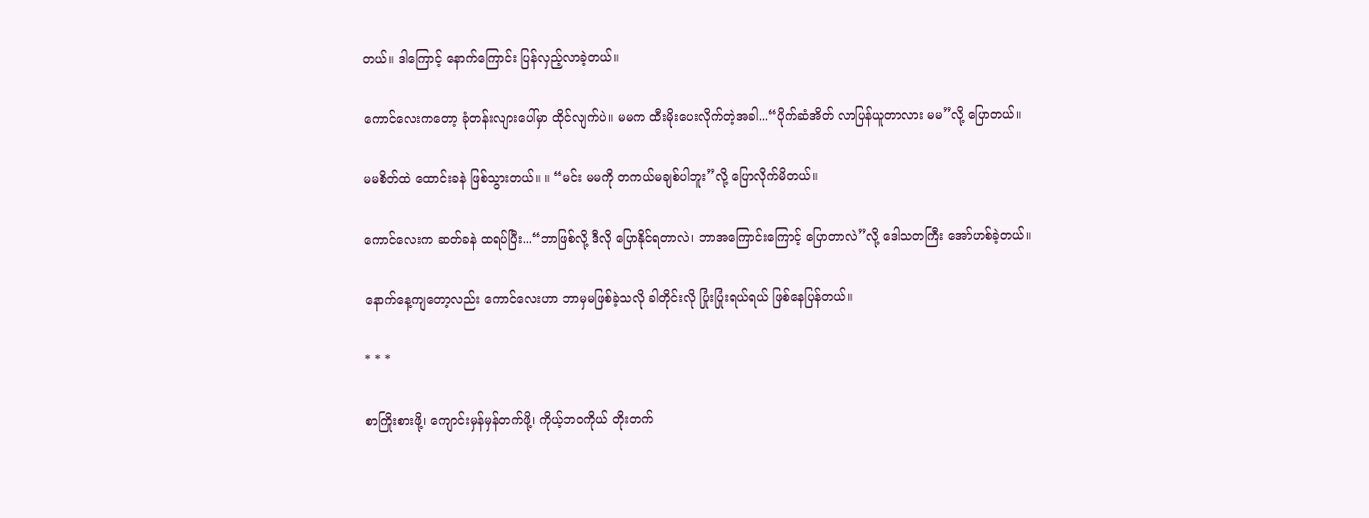တယ်။ ဒါကြောင့် နောက်ကြောင်း ပြန်လှည့်လာခဲ့တယ်။

ကောင်လေးကတော့ ခုံတန်းလျားပေါ်မှာ ထိုင်လျက်ပဲ။ မမက ထီးမိုးပေးလိုက်တဲ့အခါ...“ပိုက်ဆံအိတ် လာပြန်ယူတာလား မမ”လို့ ပြောတယ်။

မမစိတ်ထဲ ထောင်းခနဲ ဖြစ်သွားတယ်။ ။ “မင်း မမကို တကယ်မချစ်ပါဘူး”လို့ ပြောလိုက်မိတယ်။

ကောင်လေးက ဆတ်ခနဲ ထရပ်ပြီး...“ဘာဖြစ်လို့ ဒီလို ပြောနိုင်ရတာလဲ၊ ဘာအကြောင်းကြောင့် ပြောတာလဲ”လို့ ဒေါသတကြီး အော်ဟစ်ခဲ့တယ်။

နောက်နေ့ကျတော့လည်း ကောင်လေးဟာ ဘာမှမဖြစ်ခဲ့သလို ခါတိုင်းလို ပြုံးပြုံးရယ်ရယ် ဖြစ်နေပြန်တယ်။

* * *

စာကြိုးစားဖို့၊ ကျောင်းမှန်မှန်တက်ဖို့၊ ကိုယ့်ဘဝကိုယ် တိုးတက်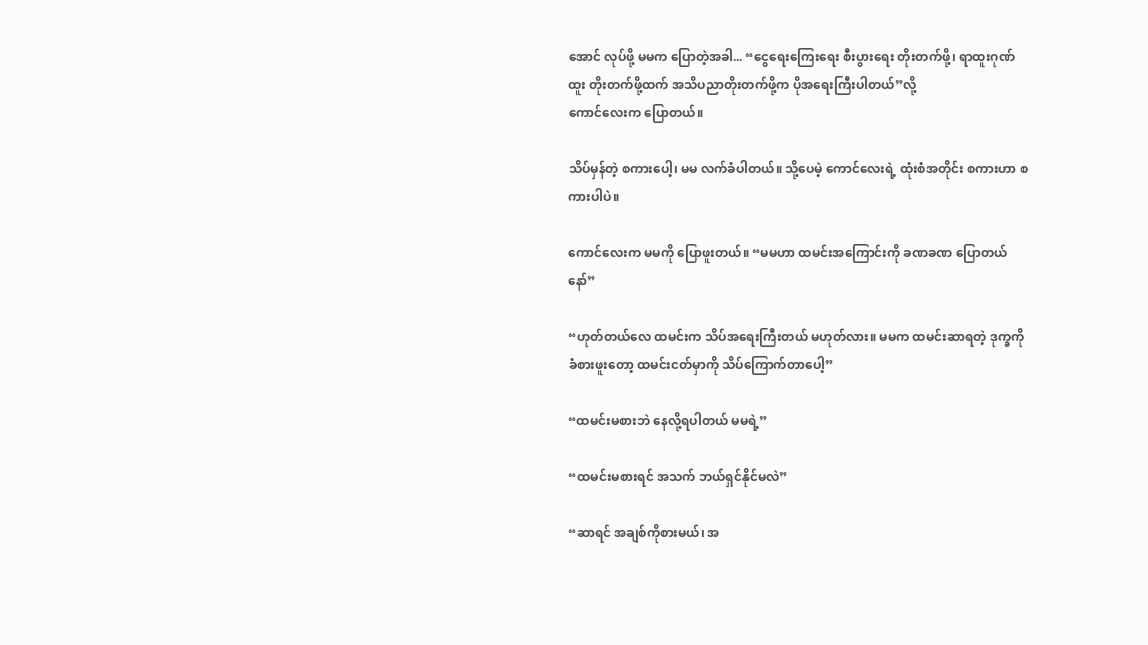အောင် လုပ်ဖို့ မမက ပြောတဲ့အခါ... “ငွေရေးကြေးရေး စီးပွားရေး တိုးတက်ဖို့၊ ရာထူးဂုဏ်ထူး တိုးတက်ဖို့ထက် အသိပညာတိုးတက်ဖို့က ပိုအရေးကြီးပါတယ်”လို့
ကောင်လေးက ပြောတယ်။

သိပ်မှန်တဲ့ စကားပေါ့၊ မမ လက်ခံပါတယ်။ သို့ပေမဲ့ ကောင်လေးရဲ့ ထုံးစံအတိုင်း စကားဟာ စကားပါပဲ။

ကောင်လေးက မမကို ပြောဖူးတယ်။ “မမဟာ ထမင်းအကြောင်းကို ခဏခဏ ပြောတယ်နော်”

“ဟုတ်တယ်လေ ထမင်းက သိပ်အရေးကြီးတယ် မဟုတ်လား။ မမက ထမင်းဆာရတဲ့ ဒုက္ခကို ခံစားဖူးတော့ ထမင်းငတ်မှာကို သိပ်ကြောက်တာပေါ့”

“ထမင်းမစားဘဲ နေလို့ရပါတယ် မမရဲ့”

“ထမင်းမစားရင် အသက် ဘယ်ရှင်နိုင်မလဲ”

“ဆာရင် အချစ်ကိုစားမယ်၊ အ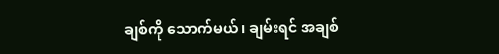ချစ်ကို သောက်မယ်၊ ချမ်းရင် အချစ်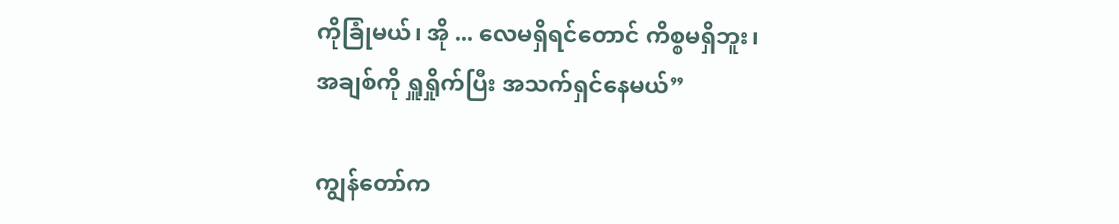ကိုခြုံမယ်၊ အို ... လေမရှိရင်တောင် ကိစ္စမရှိဘူး၊ အချစ်ကို ရှူရှိုက်ပြီး အသက်ရှင်နေမယ်”

ကျွန်တော်က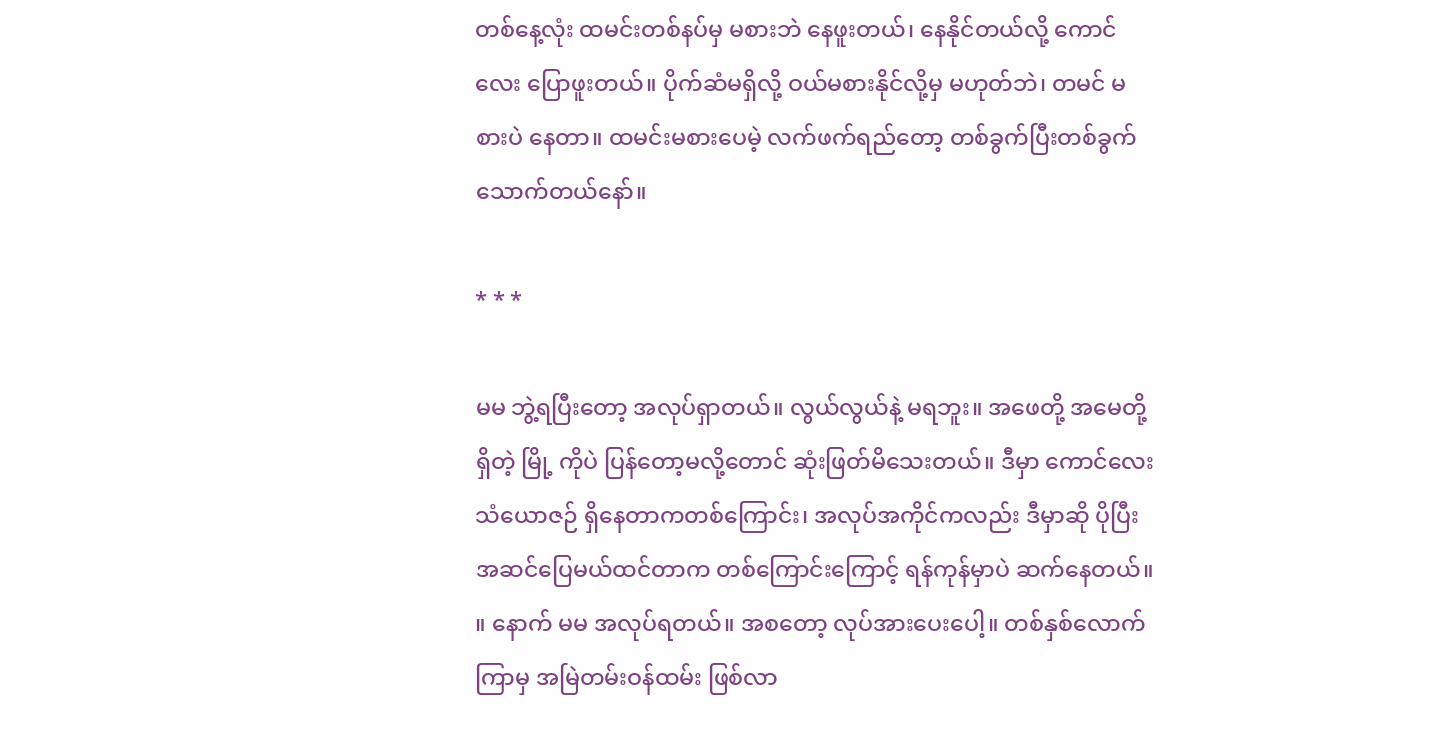တစ်နေ့လုံး ထမင်းတစ်နပ်မှ မစားဘဲ နေဖူးတယ်၊ နေနိုင်တယ်လို့ ကောင်လေး ပြောဖူးတယ်။ ပိုက်ဆံမရှိလို့ ဝယ်မစားနိုင်လို့မှ မဟုတ်ဘဲ၊ တမင် မစားပဲ နေတာ။ ထမင်းမစားပေမဲ့ လက်ဖက်ရည်တော့ တစ်ခွက်ပြီးတစ်ခွက် သောက်တယ်နော်။

* * *

မမ ဘွဲ့ရပြီးတော့ အလုပ်ရှာတယ်။ လွယ်လွယ်နဲ့ မရဘူး။ အဖေတို့ အမေတို့ရှိတဲ့ မြို့ ကိုပဲ ပြန်တော့မလို့တောင် ဆုံးဖြတ်မိသေးတယ်။ ဒီမှာ ကောင်လေးသံယောဇဉ် ရှိနေတာကတစ်ကြောင်း၊ အလုပ်အကိုင်ကလည်း ဒီမှာဆို ပိုပြီး အဆင်ပြေမယ်ထင်တာက တစ်ကြောင်းကြောင့် ရန်ကုန်မှာပဲ ဆက်နေတယ်။ ။ နောက် မမ အလုပ်ရတယ်။ အစတော့ လုပ်အားပေးပေါ့။ တစ်နှစ်လောက်ကြာမှ အမြဲတမ်းဝန်ထမ်း ဖြစ်လာ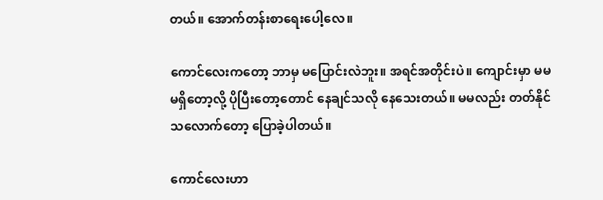တယ်။ အောက်တန်းစာရေးပေါ့လေ။

ကောင်လေးကတော့ ဘာမှ မပြောင်းလဲဘူး။ အရင်အတိုင်းပဲ။ ကျောင်းမှာ မမ မရှိတော့လို့ ပိုပြီးတော့တောင် နေချင်သလို နေသေးတယ်။ မမလည်း တတ်နိုင်သလောက်တော့ ပြောခဲ့ပါတယ်။

ကောင်လေးဟာ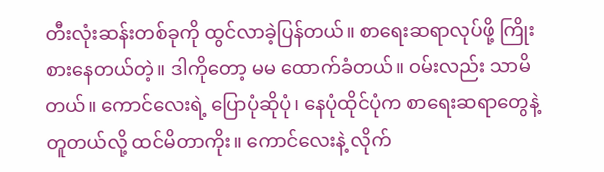တီးလုံးဆန်းတစ်ခုကို ထွင်လာခဲ့ပြန်တယ်။ စာရေးဆရာလုပ်ဖို့ ကြိုးစားနေတယ်တဲ့။ ဒါကိုတော့ မမ ထောက်ခံတယ်။ ဝမ်းလည်း သာမိတယ်။ ကောင်လေးရဲ့ ပြောပုံဆိုပုံ၊ နေပုံထိုင်ပုံက စာရေးဆရာတွေနဲ့ တူတယ်လို့ ထင်မိတာကိုး။ ကောင်လေးနဲ့ လိုက်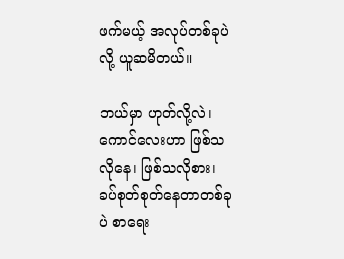ဖက်မယ့် အလုပ်တစ်ခုပဲလို့ ယူဆမိတယ်။

ဘယ်မှာ ဟုတ်လို့လဲ၊ ကောင်လေးဟာ ဖြစ်သလိုနေ၊ ဖြစ်သလိုစား၊ ခပ်စုတ်စုတ်နေတာတစ်ခုပဲ စာရေး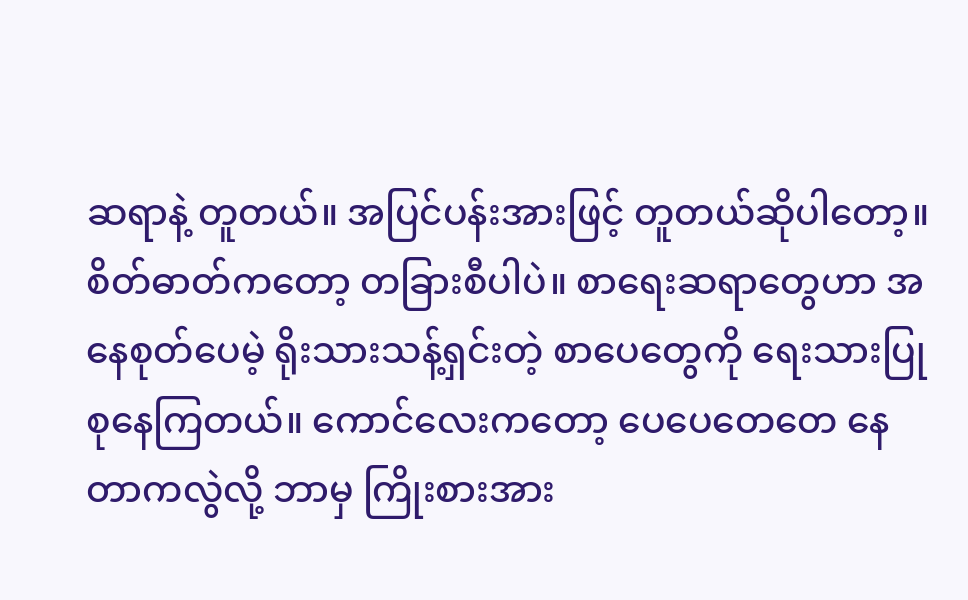ဆရာနဲ့ တူတယ်။ အပြင်ပန်းအားဖြင့် တူတယ်ဆိုပါတော့။ စိတ်ဓာတ်ကတော့ တခြားစီပါပဲ။ စာရေးဆရာတွေဟာ အနေစုတ်ပေမဲ့ ရိုးသားသန့်ရှင်းတဲ့ စာပေတွေကို ရေးသားပြုစုနေကြတယ်။ ကောင်လေးကတော့ ပေပေတေတေ နေတာကလွဲလို့ ဘာမှ ကြိုးစားအား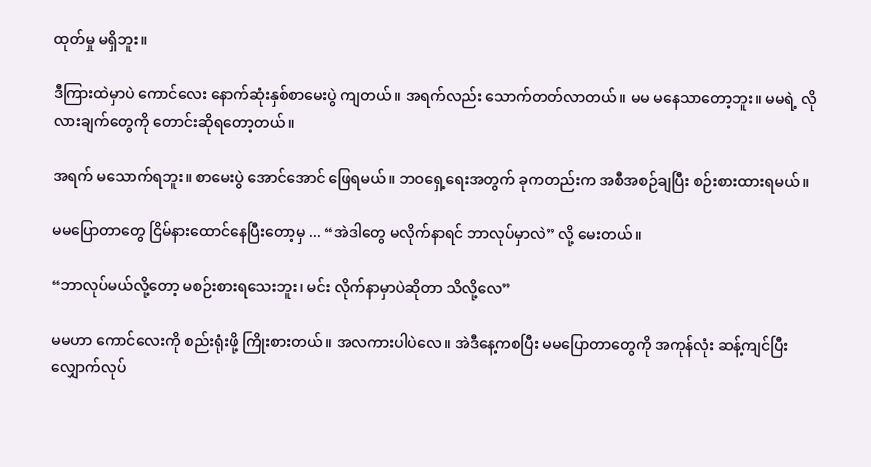ထုတ်မှု မရှိဘူး။

ဒီကြားထဲမှာပဲ ကောင်လေး နောက်ဆုံးနှစ်စာမေးပွဲ ကျတယ်။ အရက်လည်း သောက်တတ်လာတယ်။ မမ မနေသာတော့ဘူး။ မမရဲ့ လိုလားချက်တွေကို တောင်းဆိုရတော့တယ်။

အရက် မသောက်ရဘူး။ စာမေးပွဲ အောင်အောင် ဖြေရမယ်။ ဘဝရှေ့ရေးအတွက် ခုကတည်းက အစီအစဉ်ချပြီး စဉ်းစားထားရမယ်။

မမပြောတာတွေ ငြိမ်နားထောင်နေပြီးတော့မှ ... “အဲဒါတွေ မလိုက်နာရင် ဘာလုပ်မှာလဲ” လို့ မေးတယ်။

“ဘာလုပ်မယ်လို့တော့ မစဉ်းစားရသေးဘူး၊ မင်း လိုက်နာမှာပဲဆိုတာ သိလို့လေ”

မမဟာ ကောင်လေးကို စည်းရုံးဖို့ ကြိုးစားတယ်။ အလကားပါပဲလေ။ အဲဒီနေ့ကစပြီး မမပြောတာတွေကို အကုန်လုံး ဆန့်ကျင်ပြီး လျှောက်လုပ်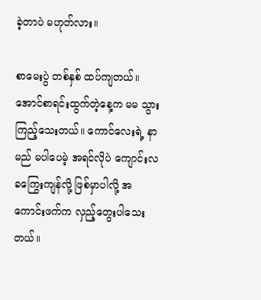ခဲ့တာပဲ မဟုတ်လား။

စာမေးပွဲ တစ်နှစ် ထပ်ကျတယ်။ အောင်စာရင်းထွက်တဲ့နေ့က မမ သွားကြည့်သေးတယ်။ ကောင်လေးရဲ့ နာမည် မပါပေမဲ့ အရင်လိုပဲ ကျောင်းလခကြွေးကျန်လို့ ဖြစ်မှာပါလို့ အကောင်းဖက်က လှည့်တွေးပါသေးတယ်။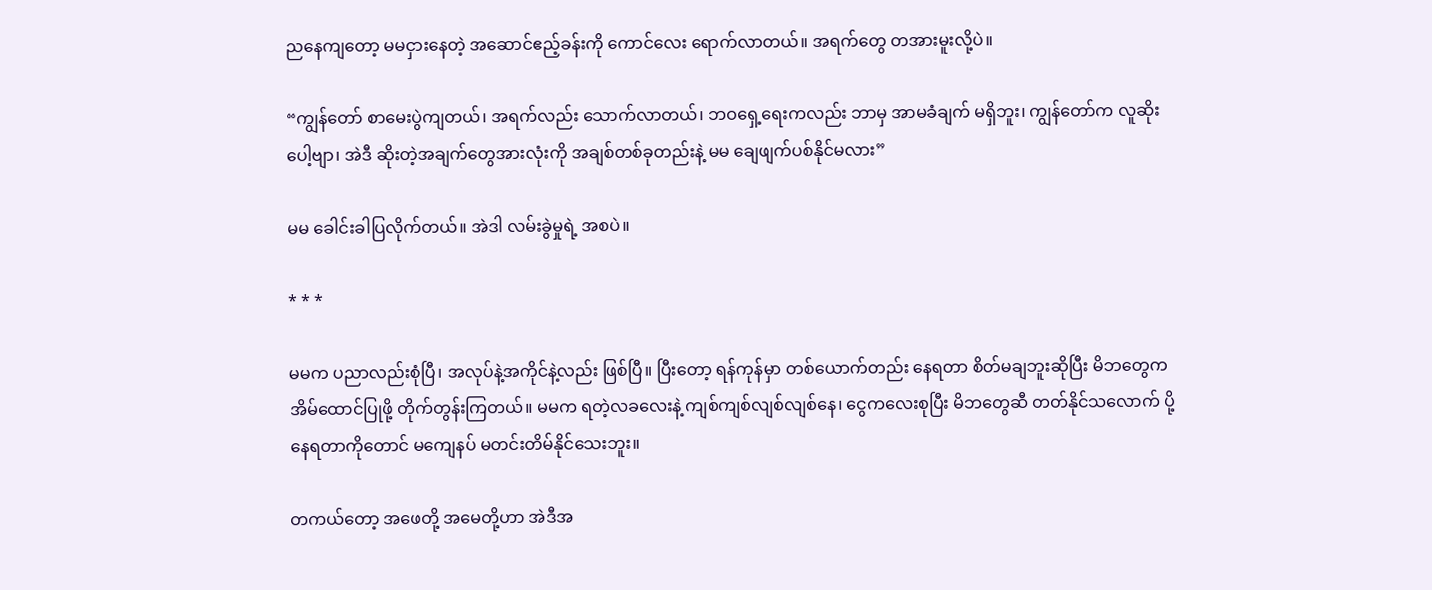ညနေကျတော့ မမငှားနေတဲ့ အဆောင်ဧည့်ခန်းကို ကောင်လေး ရောက်လာတယ်။ အရက်တွေ တအားမူးလို့ပဲ။

“ကျွန်တော် စာမေးပွဲကျတယ်၊ အရက်လည်း သောက်လာတယ်၊ ဘဝရှေ့ရေးကလည်း ဘာမှ အာမခံချက် မရှိဘူး၊ ကျွန်တော်က လူဆိုးပေါ့ဗျာ၊ အဲဒီ ဆိုးတဲ့အချက်တွေအားလုံးကို အချစ်တစ်ခုတည်းနဲ့ မမ ချေဖျက်ပစ်နိုင်မလား”

မမ ခေါင်းခါပြလိုက်တယ်။ အဲဒါ လမ်းခွဲမှုရဲ့ အစပဲ။

* * *

မမက ပညာလည်းစုံပြီ၊ အလုပ်နဲ့အကိုင်နဲ့လည်း ဖြစ်ပြီ။ ပြီးတော့ ရန်ကုန်မှာ တစ်ယောက်တည်း နေရတာ စိတ်မချဘူးဆိုပြီး မိဘတွေက အိမ်ထောင်ပြုဖို့ တိုက်တွန်းကြတယ်။ မမက ရတဲ့လခလေးနဲ့ ကျစ်ကျစ်လျစ်လျစ်နေ၊ ငွေကလေးစုပြီး မိဘတွေဆီ တတ်နိုင်သလောက် ပို့နေရတာကိုတောင် မကျေနပ် မတင်းတိမ်နိုင်သေးဘူး။

တကယ်တော့ အဖေတို့ အမေတို့ဟာ အဲဒီအ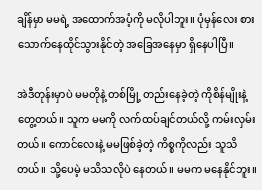ချိန်မှာ မမရဲ့ အထောက်အပံ့ကို မလိုပါဘူး။ ပုံမှန်လေး စားသောက်နေထိုင်သွားနိုင်တဲ့ အခြေအနေမှာ ရှိနေပါပြီ။

အဲဒီတုန်းမှာပဲ မမတိုနဲ့ တစ်မြို့ တည်းနေခဲ့တဲ့ ကိုစိန်မျိုးနဲ့ တွေ့တယ်။ သူက မမကို လက်ထပ်ချင်တယ်လို့ ကမ်းလှမ်းတယ်။ ကောင်လေးနဲ့ မမဖြစ်ခဲ့တဲ့ ကိစ္စကိုလည်း သူသိတယ်။ သို့ပေမဲ့ မသိသလိုပဲ နေတယ်။ မမက မနေနိုင်ဘူး။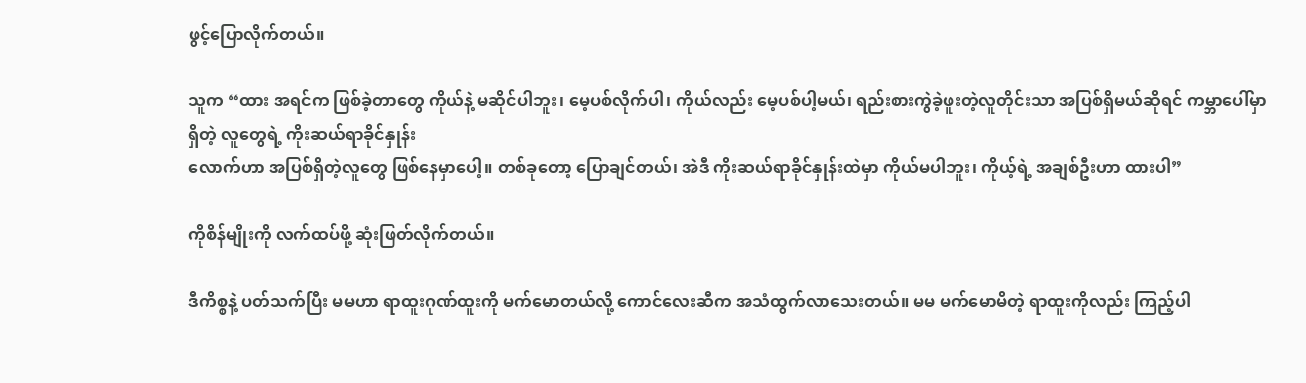ဖွင့်ပြောလိုက်တယ်။

သူက “ထား အရင်က ဖြစ်ခဲ့တာတွေ ကိုယ်နဲ့ မဆိုင်ပါဘူး၊ မေ့ပစ်လိုက်ပါ၊ ကိုယ်လည်း မေ့ပစ်ပါ့မယ်၊ ရည်းစားကွဲခဲ့ဖူးတဲ့လူတိုင်းသာ အပြစ်ရှိမယ်ဆိုရင် ကမ္ဘာပေါ်မှာရှိတဲ့ လူတွေရဲ့ ကိုးဆယ်ရာခိုင်နှုန်း
လောက်ဟာ အပြစ်ရှိတဲ့လူတွေ ဖြစ်နေမှာပေါ့။ တစ်ခုတော့ ပြောချင်တယ်၊ အဲဒီ ကိုးဆယ်ရာခိုင်နှုန်းထဲမှာ ကိုယ်မပါဘူး၊ ကိုယ့်ရဲ့ အချစ်ဦးဟာ ထားပါ”

ကိုစိန်မျိုးကို လက်ထပ်ဖို့ ဆုံးဖြတ်လိုက်တယ်။

ဒီကိစ္စနဲ့ ပတ်သက်ပြီး မမဟာ ရာထူးဂုဏ်ထူးကို မက်မောတယ်လို့ ကောင်လေးဆီက အသံထွက်လာသေးတယ်။ မမ မက်မောမိတဲ့ ရာထူးကိုလည်း ကြည့်ပါ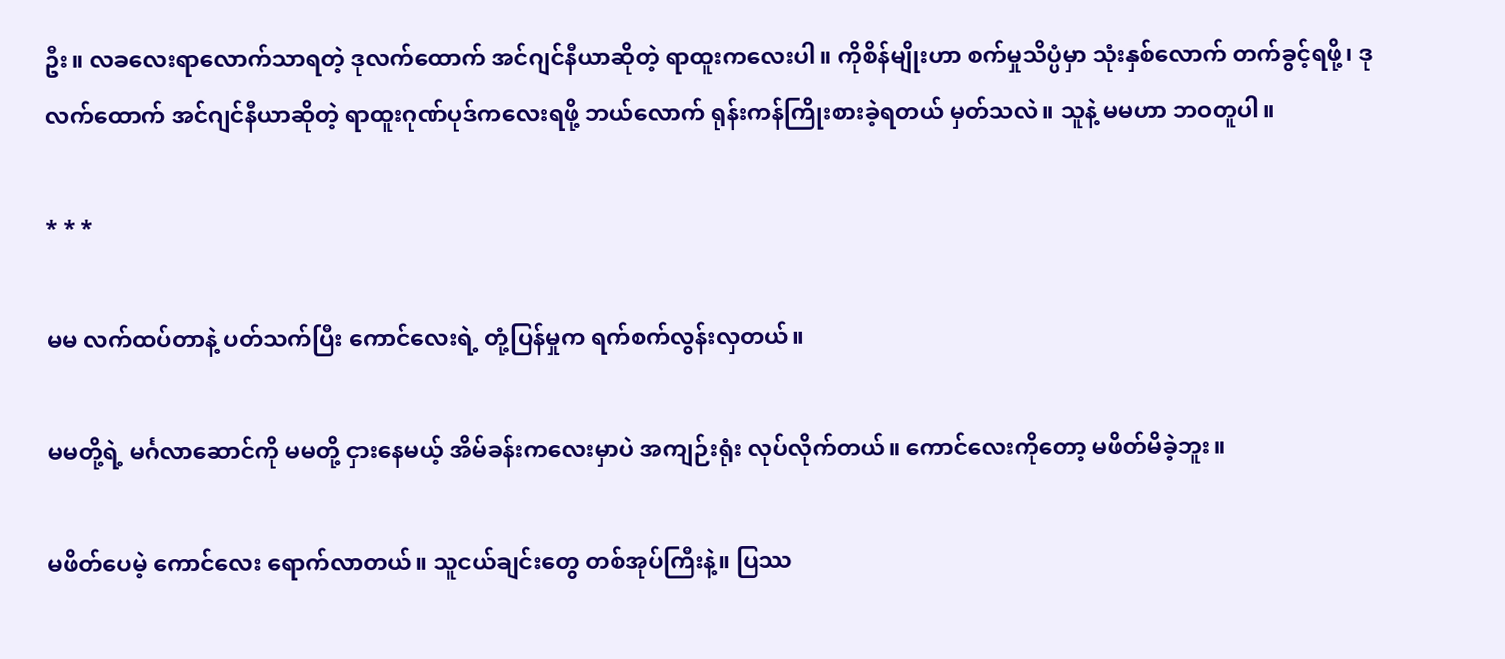ဦး။ လခလေးရာလောက်သာရတဲ့ ဒုလက်ထောက် အင်ဂျင်နီယာဆိုတဲ့ ရာထူးကလေးပါ။ ကိုစိန်မျိုးဟာ စက်မှုသိပ္ပံမှာ သုံးနှစ်လောက် တက်ခွင့်ရဖို့၊ ဒုလက်ထောက် အင်ဂျင်နီယာဆိုတဲ့ ရာထူးဂုဏ်ပုဒ်ကလေးရဖို့ ဘယ်လောက် ရုန်းကန်ကြိုးစားခဲ့ရတယ် မှတ်သလဲ။ သူနဲ့ မမဟာ ဘဝတူပါ။

* * *

မမ လက်ထပ်တာနဲ့ ပတ်သက်ပြီး ကောင်လေးရဲ့ တုံ့ပြန်မှုက ရက်စက်လွန်းလှတယ်။

မမတို့ရဲ့ မင်္ဂလာဆောင်ကို မမတို့ ငှားနေမယ့် အိမ်ခန်းကလေးမှာပဲ အကျဉ်းရုံး လုပ်လိုက်တယ်။ ကောင်လေးကိုတော့ မဖိတ်မိခဲ့ဘူး။

မဖိတ်ပေမဲ့ ကောင်လေး ရောက်လာတယ်။ သူငယ်ချင်းတွေ တစ်အုပ်ကြီးနဲ့။ ပြဿ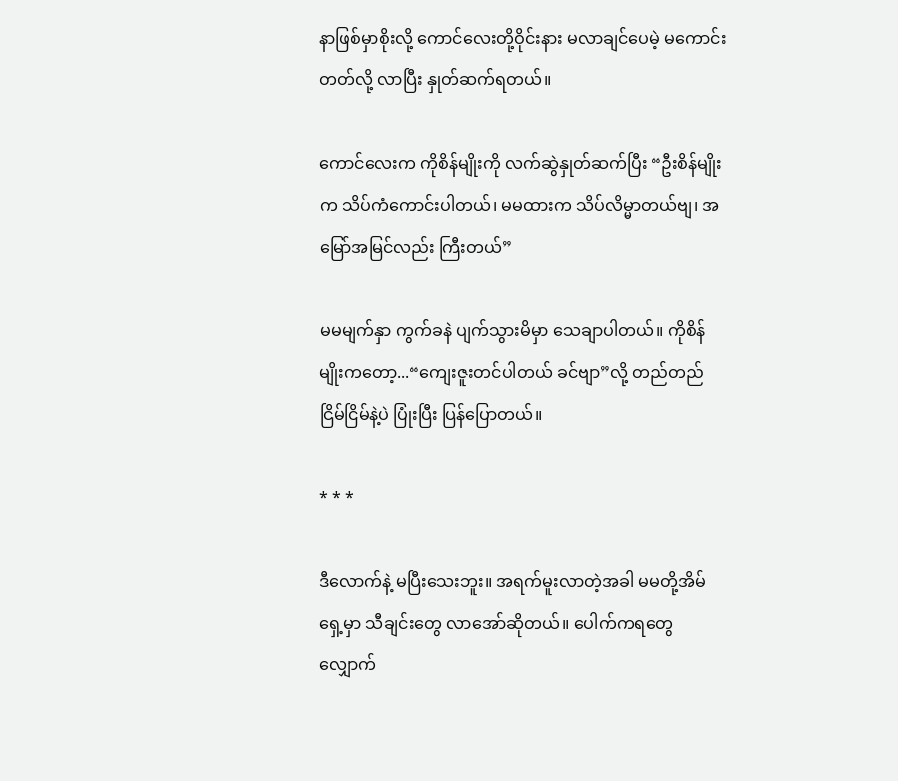နာဖြစ်မှာစိုးလို့ ကောင်လေးတို့ဝိုင်းနား မလာချင်ပေမဲ့ မကောင်းတတ်လို့ လာပြီး နှုတ်ဆက်ရတယ်။

ကောင်လေးက ကိုစိန်မျိုးကို လက်ဆွဲနှုတ်ဆက်ပြီး “ဦးစိန်မျိုးက သိပ်ကံကောင်းပါတယ်၊ မမထားက သိပ်လိမ္မာတယ်ဗျ၊ အမြော်အမြင်လည်း ကြီးတယ်”

မမမျက်နှာ ကွက်ခနဲ ပျက်သွားမိမှာ သေချာပါတယ်။ ကိုစိန်မျိုးကတော့...“ကျေးဇူးတင်ပါတယ် ခင်ဗျာ”လို့ တည်တည်ငြိမ်ငြိမ်နဲ့ပဲ ပြုံးပြီး ပြန်ပြောတယ်။

* * *

ဒီလောက်နဲ့ မပြီးသေးဘူး။ အရက်မူးလာတဲ့အခါ မမတို့အိမ်ရှေ့မှာ သီချင်းတွေ လာအော်ဆိုတယ်။ ပေါက်ကရတွေ လျှောက်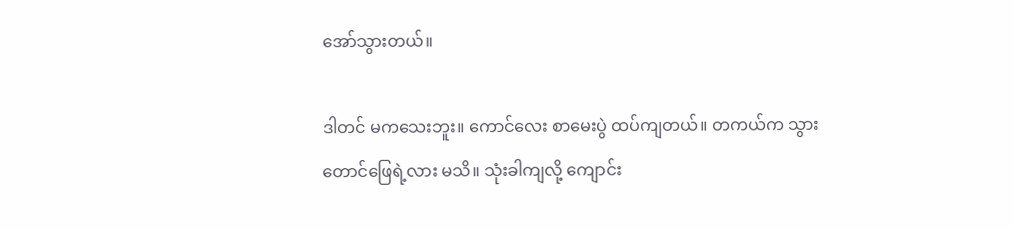အော်သွားတယ်။

ဒါတင် မကသေးဘူး။ ကောင်လေး စာမေးပွဲ ထပ်ကျတယ်။ တကယ်က သွားတောင်ဖြေရဲ့လား မသိ။ သုံးခါကျလို့ ကျောင်း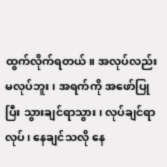ထွက်လိုက်ရတယ်။ အလုပ်လည်း မလုပ်ဘူး၊ အရက်ကို အဖော်ပြုပြီး သွားချင်ရာသွား၊ လုပ်ချင်ရာလုပ်၊ နေချင်သလို နေ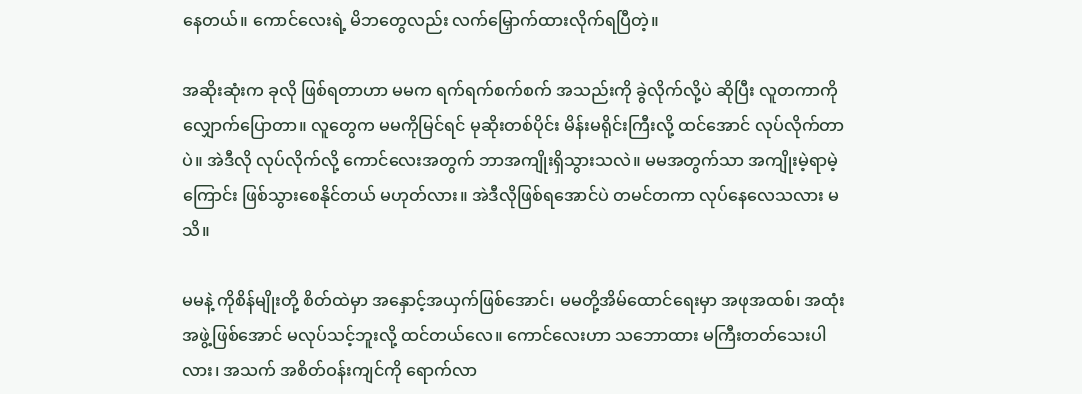နေတယ်။ ကောင်လေးရဲ့ မိဘတွေလည်း လက်မြှောက်ထားလိုက်ရပြီတဲ့။

အဆိုးဆုံးက ခုလို ဖြစ်ရတာဟာ မမက ရက်ရက်စက်စက် အသည်းကို ခွဲလိုက်လို့ပဲ ဆိုပြီး လူတကာကို လျှောက်ပြောတာ။ လူတွေက မမကိုမြင်ရင် မုဆိုးတစ်ပိုင်း မိန်းမရိုင်းကြီးလို့ ထင်အောင် လုပ်လိုက်တာပဲ။ အဲဒီလို လုပ်လိုက်လို့ ကောင်လေးအတွက် ဘာအကျိုးရှိသွားသလဲ။ မမအတွက်သာ အကျိုးမဲ့ရာမဲ့ကြောင်း ဖြစ်သွားစေနိုင်တယ် မဟုတ်လား။ အဲဒီလိုဖြစ်ရအောင်ပဲ တမင်တကာ လုပ်နေလေသလား မသိ။

မမနဲ့ ကိုစိန်မျိုးတို့ စိတ်ထဲမှာ အနှောင့်အယှက်ဖြစ်အောင်၊ မမတို့အိမ်ထောင်ရေးမှာ အဖုအထစ်၊ အထုံးအဖွဲ့ဖြစ်အောင် မလုပ်သင့်ဘူးလို့ ထင်တယ်လေ။ ကောင်လေးဟာ သဘောထား မကြီးတတ်သေးပါလား၊ အသက် အစိတ်ဝန်းကျင်ကို ရောက်လာ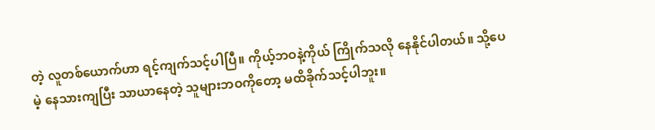တဲ့ လူတစ်ယောက်ဟာ ရင့်ကျက်သင့်ပါပြီ။ ကိုယ့်ဘဝနဲ့ကိုယ် ကြိုက်သလို နေနိုင်ပါတယ်။ သို့ပေမဲ့ နေသားကျပြီး သာယာနေတဲ့ သူများဘဝကိုတော့ မထိခိုက်သင့်ပါဘူး။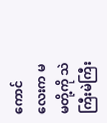ကောင်လေးက မမတို့ကို သဲကြီးမဲကြီး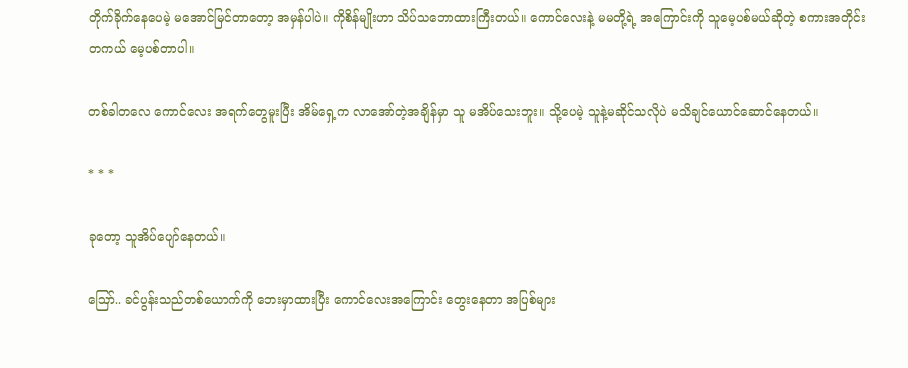တိုက်ခိုက်နေပေမဲ့ မအောင်မြင်တာတော့ အမှန်ပါပဲ။ ကိုစိန်မျိုးဟာ သိပ်သဘောထားကြီးတယ်။ ကောင်လေးနဲ့ မမတို့ရဲ့ အကြောင်းကို သူမေ့ပစ်မယ်ဆိုတဲ့ စကားအတိုင်း တကယ် မေ့ပစ်တာပါ။

တစ်ခါတလေ ကောင်လေး အရက်တွေမူးပြီး အိမ်ရှေ့က လာအော်တဲ့အချိန်မှာ သူ မအိပ်သေးဘူး။ သို့ပေမဲ့ သူနဲ့မဆိုင်သလိုပဲ မသိချင်ယောင်ဆောင်နေတယ်။

* * *

ခုတော့ သူအိပ်ပျော်နေတယ်။

ဪ.. ခင်ပွန်းသည်တစ်ယောက်ကို ဘေးမှာထားပြီး ကောင်လေးအကြောင်း တွေးနေတာ အပြစ်များ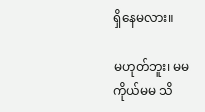ရှိနေမလား။

မဟုတ်ဘူး၊ မမကိုယ်မမ သိ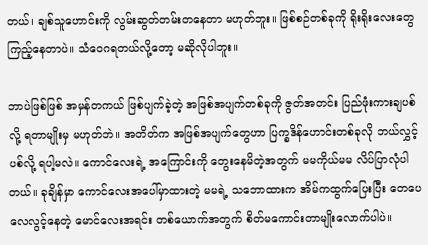တယ်၊ ချစ်သူဟောင်းကို လွမ်းဆွတ်တမ်းတနေတာ မဟုတ်ဘူး။ ဖြစ်စဉ်တစ်ခုကို ရိုးရိုးလေးတွေ ကြည့်နေတာပဲ။ သံဝေဂရတယ်လို့တော့ မဆိုလိုပါဘူး။

ဘာပဲဖြစ်ဖြစ် အမှန်တကယ် ဖြစ်ပျက်ခဲ့တဲ့ အဖြစ်အပျက်တစ်ခုကို ဇွတ်အတင်း ပြည်ဖုံးကားချပစ်လို့ ရတာမျိုးမှ မဟုတ်ဘဲ။ အတိတ်က အဖြစ်အပျက်တွေဟာ ပြက္ခဒိန်ဟောင်းတစ်ခုလို ဘယ်လွှင့်ပစ်လို့ ရပါ့မလဲ။ ကောင်လေးရဲ့ အကြောင်းကို တွေးနေမိတဲ့အတွက် မမကိုယ်မမ လိပ်ပြာလုံပါတယ်။ ခုချိန်မှာ ကောင်လေးအပေါ်မှာထားတဲ့ မမရဲ့ သဘောထားက အိမ်ကထွက်ပြေးပြီး တေပေလေလွင့်နေတဲ့ မောင်လေးအရင်း တစ်ယောက်အတွက် စိတ်မကောင်းတာမျိုးလောက်ပါပဲ။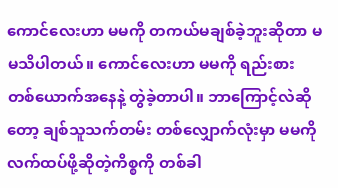ကောင်လေးဟာ မမကို တကယ်မချစ်ခဲ့ဘူးဆိုတာ မမသိပါတယ်။ ကောင်လေးဟာ မမကို ရည်းစားတစ်ယောက်အနေနဲ့ တွဲခဲ့တာပါ။ ဘာကြောင့်လဲဆိုတော့ ချစ်သူသက်တမ်း တစ်လျှောက်လုံးမှာ မမကို လက်ထပ်ဖို့ဆိုတဲ့ကိစ္စကို တစ်ခါ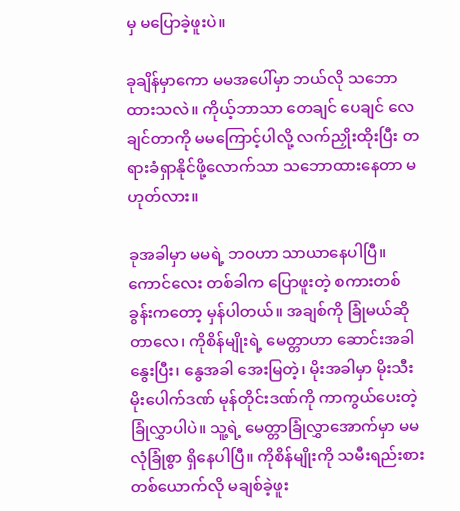မှ မပြောခဲ့ဖူးပဲ။

ခုချိန်မှာကော မမအပေါ်မှာ ဘယ်လို သဘောထားသလဲ။ ကိုယ့်ဘာသာ တေချင် ပေချင် လေချင်တာကို မမကြောင့်ပါလို့ လက်ညှိုးထိုးပြီး တရားခံရှာနိုင်ဖို့လောက်သာ သဘောထားနေတာ မဟုတ်လား။

ခုအခါမှာ မမရဲ့ ဘဝဟာ သာယာနေပါပြီ။ ကောင်လေး တစ်ခါက ပြောဖူးတဲ့ စကားတစ်ခွန်းကတော့ မှန်ပါတယ်။ အချစ်ကို ခြုံမယ်ဆိုတာလေ၊ ကိုစိန်မျိုးရဲ့ မေတ္တာဟာ ဆောင်းအခါ နွေးပြီး၊ နွေအခါ အေးမြတဲ့၊ မိုးအခါမှာ မိုးသီးမိုးပေါက်ဒဏ် မုန်တိုင်းဒဏ်ကို ကာကွယ်ပေးတဲ့ ခြုံလွှာပါပဲ။ သူ့ရဲ့ မေတ္တာခြုံလွှာအောက်မှာ မမ လုံခြုံစွာ ရှိနေပါပြီ။ ကိုစိန်မျိုးကို သမီးရည်းစားတစ်ယောက်လို မချစ်ခဲ့ဖူး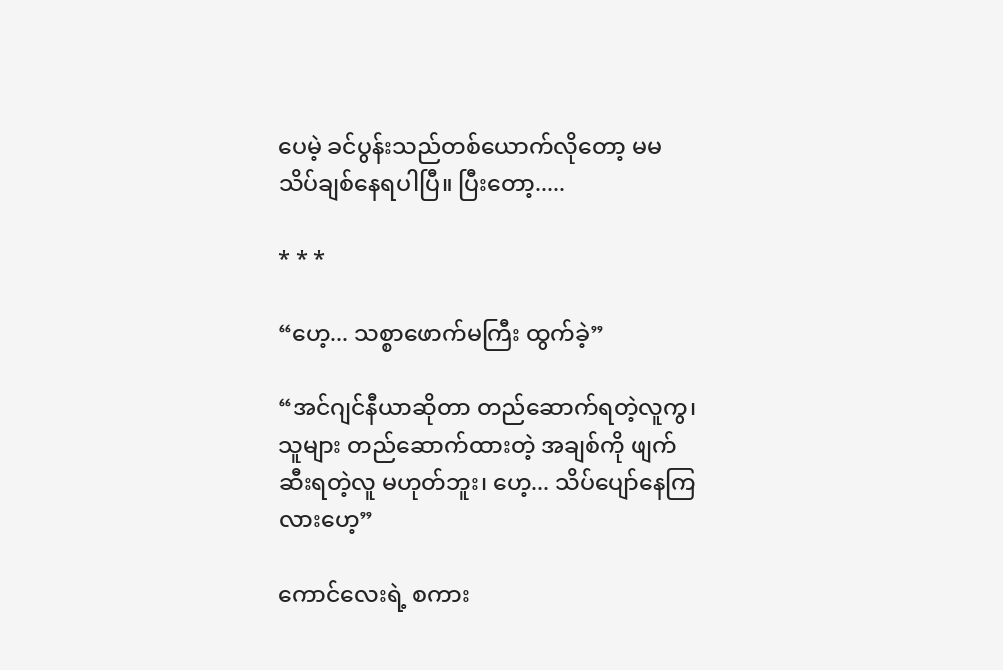ပေမဲ့ ခင်ပွန်းသည်တစ်ယောက်လိုတော့ မမ သိပ်ချစ်နေရပါပြီ။ ပြီးတော့.....

* * *

“ဟေ့... သစ္စာဖောက်မကြီး ထွက်ခဲ့”

“အင်ဂျင်နီယာဆိုတာ တည်ဆောက်ရတဲ့လူကွ၊ သူများ တည်ဆောက်ထားတဲ့ အချစ်ကို ဖျက်ဆီးရတဲ့လူ မဟုတ်ဘူး၊ ဟေ့... သိပ်ပျော်နေကြလားဟေ့”

ကောင်လေးရဲ့ စကား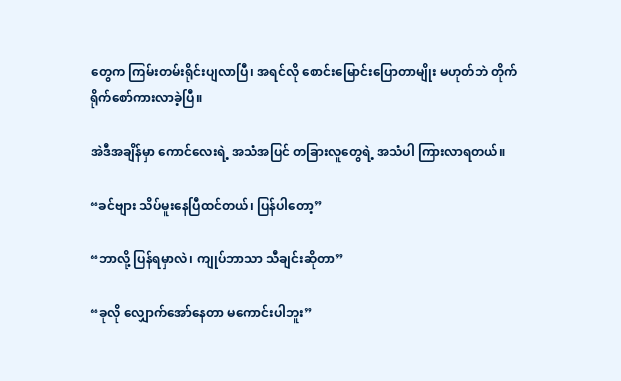တွေက ကြမ်းတမ်းရိုင်းပျလာပြီ၊ အရင်လို စောင်းမြောင်းပြောတာမျိုး မဟုတ်ဘဲ တိုက်ရိုက်စော်ကားလာခဲ့ပြီ။

အဲဒီအချိန်မှာ ကောင်လေးရဲ့ အသံအပြင် တခြားလူတွေရဲ့ အသံပါ ကြားလာရတယ်။

“ခင်ဗျား သိပ်မူးနေပြီထင်တယ်၊ ပြန်ပါတော့”

“ဘာလို့ ပြန်ရမှာလဲ၊ ကျုပ်ဘာသာ သီချင်းဆိုတာ”

“ခုလို လျှောက်အော်နေတာ မကောင်းပါဘူး”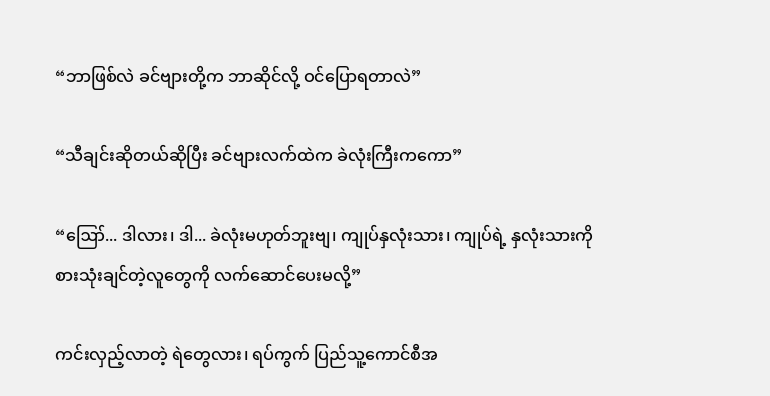“ဘာဖြစ်လဲ ခင်ဗျားတို့က ဘာဆိုင်လို့ ဝင်ပြောရတာလဲ”

“သီချင်းဆိုတယ်ဆိုပြီး ခင်ဗျားလက်ထဲက ခဲလုံးကြီးကကော”

“ဪ... ဒါလား၊ ဒါ... ခဲလုံးမဟုတ်ဘူးဗျ၊ ကျုပ်နှလုံးသား၊ ကျုပ်ရဲ့ နှလုံးသားကို စားသုံးချင်တဲ့လူတွေကို လက်ဆောင်ပေးမလို့”

ကင်းလှည့်လာတဲ့ ရဲတွေလား၊ ရပ်ကွက် ပြည်သူ့ကောင်စီအ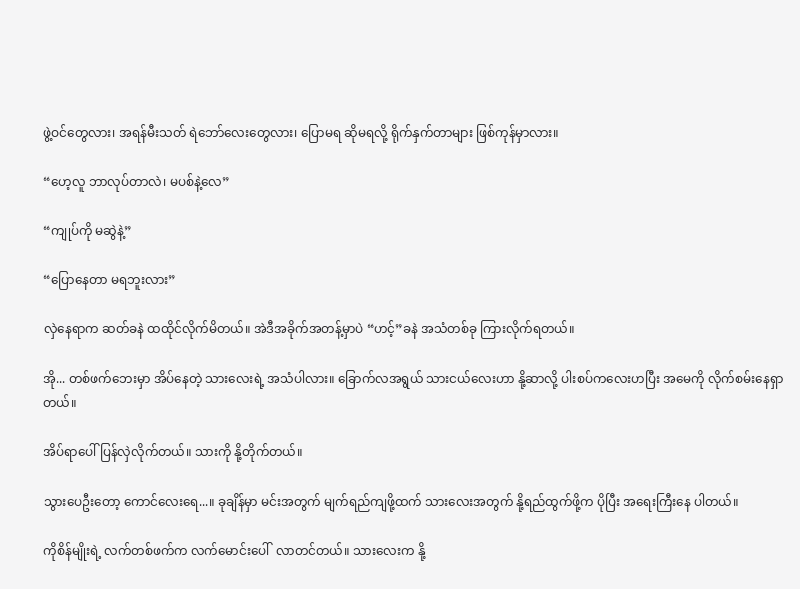ဖွဲ့ဝင်တွေလား၊ အရန်မီးသတ် ရဲဘော်လေးတွေလား၊ ပြောမရ ဆိုမရလို့ ရိုက်နှက်တာများ ဖြစ်ကုန်မှာလား။

“ဟေ့လူ ဘာလုပ်တာလဲ၊ မပစ်နဲ့လေ”

“ကျုပ်ကို မဆွဲနဲ့”

“ပြောနေတာ မရဘူးလား”

လှဲနေရာက ဆတ်ခနဲ ထထိုင်လိုက်မိတယ်။ အဲဒီအခိုက်အတန့်မှာပဲ “ဟင့်”ခနဲ အသံတစ်ခု ကြားလိုက်ရတယ်။

အို... တစ်ဖက်ဘေးမှာ အိပ်နေတဲ့ သားလေးရဲ့ အသံပါလား။ ခြောက်လအရွယ် သားငယ်လေးဟာ နို့ဆာလို့ ပါးစပ်ကလေးဟပြီး အမေကို လိုက်စမ်းနေရှာတယ်။

အိပ်ရာပေါ် ပြန်လှဲလိုက်တယ်။ သားကို နို့တိုက်တယ်။

သွားပေဦးတော့ ကောင်လေးရေ...။ ခုချိန်မှာ မင်းအတွက် မျက်ရည်ကျဖို့ထက် သားလေးအတွက် နို့ရည်ထွက်ဖို့က ပိုပြီး အရေးကြီးနေ ပါတယ်။

ကိုစိန်မျိုးရဲ့ လက်တစ်ဖက်က လက်မောင်းပေါ်  လာတင်တယ်။ သားလေးက နို့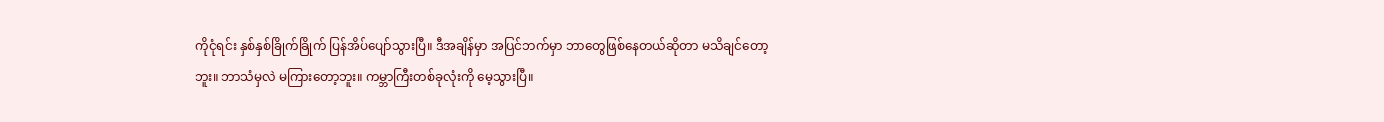ကိုငုံရင်း နှစ်နှစ်ခြိုက်ခြိုက် ပြန်အိပ်ပျော်သွားပြီ။ ဒီအချိန်မှာ အပြင်ဘက်မှာ ဘာတွေဖြစ်နေတယ်ဆိုတာ မသိချင်တော့ဘူး။ ဘာသံမှလဲ မကြားတော့ဘူး။ ကမ္ဘာကြီးတစ်ခုလုံးကို မေ့သွားပြီ။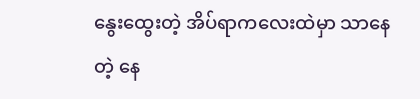နွေးထွေးတဲ့ အိပ်ရာကလေးထဲမှာ သာနေတဲ့ နေ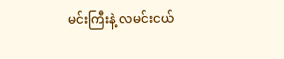မင်းကြီးနဲ့ လမင်းငယ်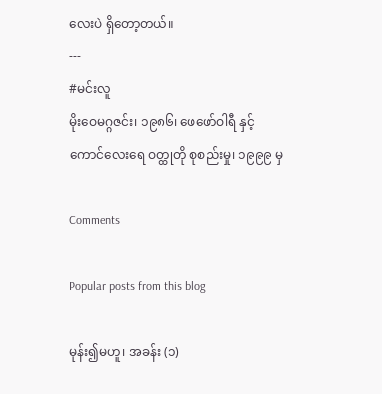လေးပဲ ရှိတော့တယ်။
---
#မင်းလူ
မိုးဝေမဂ္ဂဇင်း၊ ၁၉၈၆၊ ဖေဖော်ဝါရီ နှင့်
ကောင်လေးရေ ဝတ္ထုတို စုစည်းမှု၊ ၁၉၉၉ မှ

Comments

Popular posts from this blog

မုန်း၍မဟူ၊ အခန်း (၁)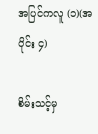အပြင်ကလူ (၁)(အပိုင်း ၄)

စိမ်းသင့်မှ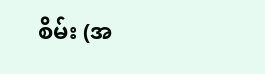စိမ်း (အ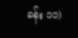ခန်း ၁၁)